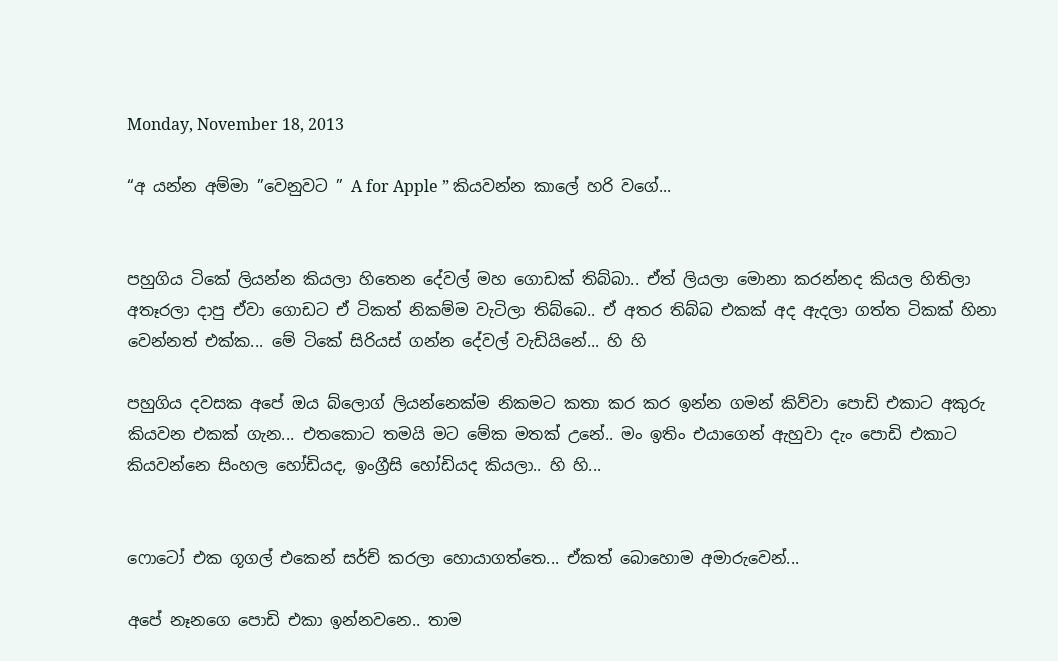Monday, November 18, 2013

“අ යන්න අම්මා ”වෙනුවට ” A for Apple ” කියවන්න කාලේ හරි වගේ...


පහුගිය ටිකේ ලියන්න කියලා හිතෙන දේවල් මහ ගොඩක් තිබ්බා.. ඒත් ලියලා මොනා කරන්නද කියල හිතිලා අතෑරලා දාපු ඒවා ගොඩට ඒ ටිකත් නිකම්ම වැටිලා තිබ්බෙ.. ඒ අතර තිබ්බ එකක් අද ඇදලා ගත්ත ටිකක් හිනා වෙන්නත් එක්ක... මේ ටිකේ සිරියස් ගන්න දේවල් වැඩියිනේ... හි හි

පහුගිය දවසක අපේ ඔය බ්ලොග් ලියන්නෙක්ම නිකමට කතා කර කර ඉන්න ගමන් කිව්වා පොඩි එකාට අකුරු කියවන එකක් ගැන... එතකොට තමයි මට මේක මතක් උනේ.. මං ඉතිං එයාගෙන් ඇහුවා දැං පොඩි එකාට කියවන්නෙ සිංහල හෝඩියද, ඉංග්‍රීසි හෝඩියද කියලා.. හි හි...


ෆොටෝ එක ගූගල් එකෙන් සර්ච් කරලා හොයාගත්තෙ... ඒකත් ‌බොහොම අමාරුවෙන්...

අපේ නෑනගෙ පොඩි එකා ඉන්නවනෙ.. තාම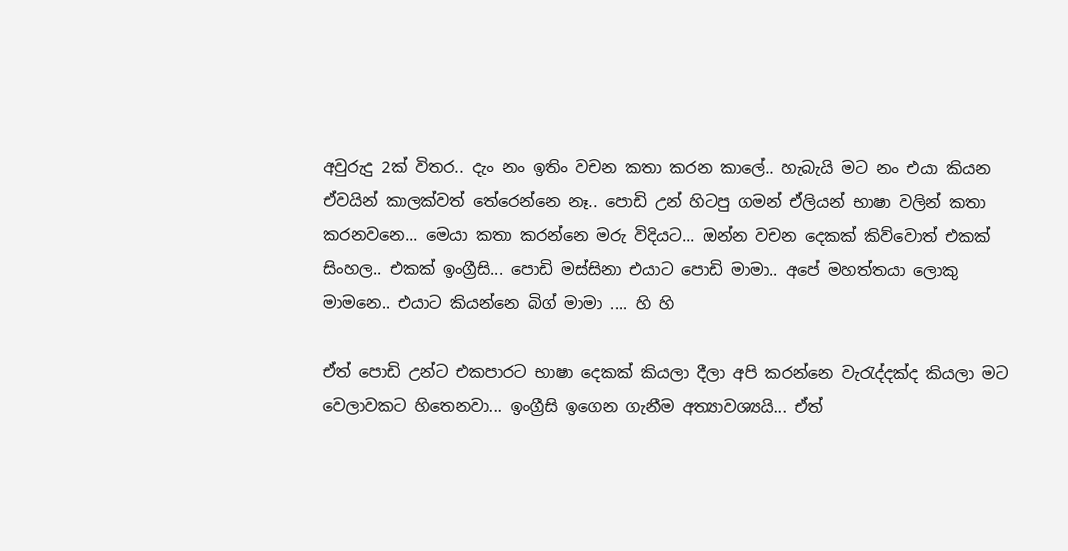අ‌වුරුදු 2ක් විතර.. දැං නං ඉතිං වචන කතා කරන කාලේ.. හැබැයි මට නං එයා කියන ඒවයින් කාලක්වත් තේරෙන්නෙ නෑ.. පොඩි උන් හිටපු ගමන් ඒලියන් භාෂා වලින් කතා කරනවනෙ... මෙයා කතා කරන්නෙ මරු විදියට... ඔන්න වචන දෙකක් කිව්වොත් එකක් සිංහල.. එකක් ඉංග්‍රීසි... පොඩි මස්සිනා එයාට පොඩි මාමා.. අපේ මහත්තයා ලොකු මාමනෙ.. එයාට කියන්නෙ බිග් මාමා .... හි හි

ඒත් පොඩි උන්ට එකපාරට භාෂා දෙකක් කියලා දීලා අපි කරන්නෙ වැරැද්දක්ද කියලා මට වෙලාවකට හිතෙනවා... ඉංග්‍රීසි ඉගෙන ගැනීම අත්‍යාවශ්‍යයි... ඒත්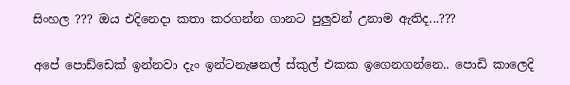සිංහල ??? ඔය එදිනෙදා කතා කරගන්න ගානට පුලුවන් උනාම ඇතිද...???

අපේ පොඩ්ඩෙක් ඉන්නවා දැං ඉන්ටනැෂනල් ස්කුල් එකක ඉගෙනගන්නෙ.. පොඩි කාලෙදි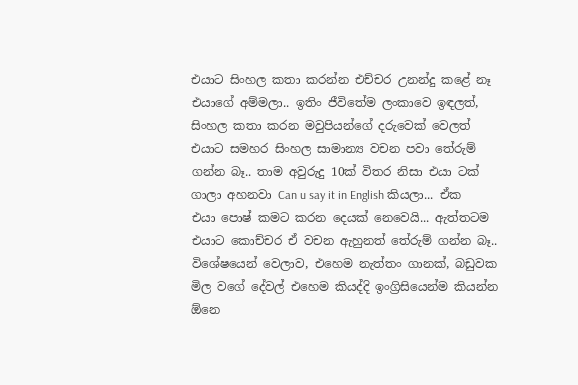එයාට සිංහල කතා කරන්න එච්චර උනන්දු කළේ නෑ එයාගේ අම්මලා.. ඉතිං ජීවිතේම ලංකාවෙ ඉඳලත්, සිංහල කතා කරන මවුපියන්ගේ දරුවෙක් වෙලත් එයාට සමහර සිංහල සාමාන්‍ය වචන පවා තේරුම් ගන්න බෑ.. තාම අවුරුදු 10ක් විතර නිසා එයා ටක් ගාලා අහනවා Can u say it in English කියලා... ඒක එයා පොෂ් කමට කරන දෙයක් නෙවෙයි... ඇත්තටම එයාට කොච්චර ඒ වචන ඇහුනත් තේරුම් ගන්න බෑ.. විශේෂයෙන් වෙලාව, එහෙම නැත්තං ගානක්, බඩුවක මිල වගේ දේවල් එහෙම කියද්දි ඉංග්‍රිසියෙන්ම කියන්න ඕනෙ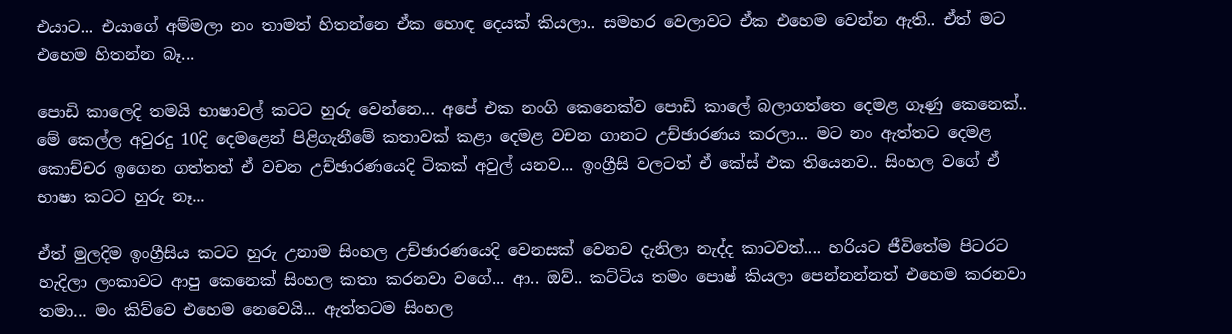එයාට... එයාගේ අම්මලා නං තාමත් හිතන්නෙ ඒක හොඳ දෙයක් කියලා.. සමහර වෙලාවට ඒක එහෙම වෙන්න ඇති.. ඒත් මට එහෙම හිතන්න බෑ...

පොඩි කාලෙදි තමයි භාෂාවල් කටට හුරු වෙන්නෙ... අපේ එක නංගි කෙනෙක්ව පොඩි කාලේ බලාගත්තෙ දෙමළ ගෑණු කෙනෙක්.. මේ කෙල්ල අවුරදු 10දි දෙමළෙන් පිළිගැනීමේ කතාවක් කළා දෙමළ වචන ගානට උච්ඡාරණය කරලා... මට නං ඇත්තට දෙමළ කොච්චර ඉගෙන ගත්තත් ඒ වචන උච්ඡාරණයෙදි ටිකක් අවුල් යනව... ඉංග්‍රීසි වලටත් ඒ කේස් එක තියෙනව.. සිංහල වගේ ඒ භාෂා කටට හුරු නෑ...

ඒත් මුලදිම ඉංග්‍රීසිය කටට හුරු උනාම සිංහල උච්ඡාරණයෙදි වෙනසක් වෙනව දැනිලා නැද්ද කාටවත්.... හරියට ජීවිතේම පිටරට හැදිලා ලංකාවට ආපු කෙනෙක් සිංහල කතා කරනවා වගේ... ආ.. ඔව්.. කට්ටිය තමං පොෂ් කියලා පෙන්නන්නත් එහෙම කරනවා තමා... මං කිව්වෙ එහෙම නෙවෙයි... ඇත්තටම සිංහල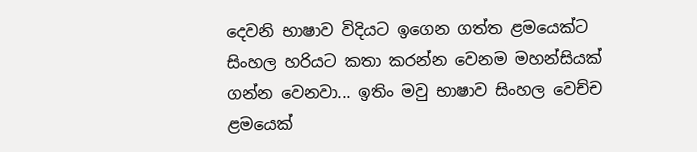දෙවනි භාෂාව විදියට ඉගෙන ගත්ත ළමයෙක්ට සිංහල හරියට කතා කරන්න වෙනම මහන්සියක් ගන්න වෙනවා... ඉතිං මවු භාෂාව සිංහල වෙච්ච ළමයෙක්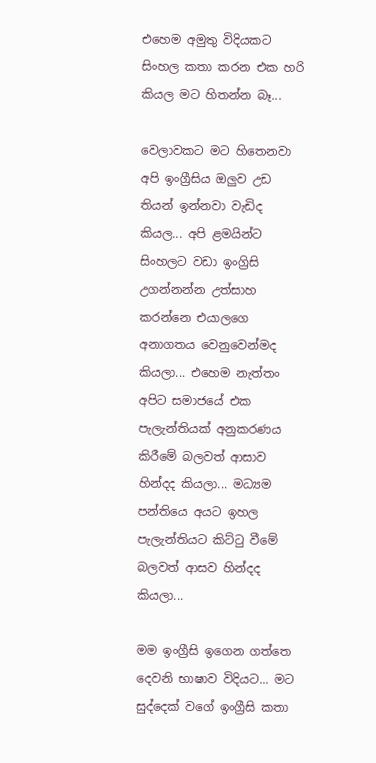එහෙම අමුතු විදියකට සිංහල කතා කරන එක හරි කියල මට හිතන්න බෑ...

වෙලාවකට මට හිතෙනවා අපි ඉංග්‍රීසිය ඔලුව උඩ තියන් ඉන්නවා වැඩිද කියල... අපි ළමයින්ට සිංහලට වඩා ඉංග්‍රිසි උගන්නන්න උත්සාහ කරන්නෙ එයාලගෙ අනාගතය වෙනුවෙන්මද කියලා... එහෙම නැත්තං අපිට සමාජයේ එක පැලැන්තියක් අනුකරණය කිරීමේ බලවත් ආසාව හින්දද කියලා... මධ්‍යම පන්තියෙ අයට ඉහල පැලැන්තියට කිට්ටු වීමේ බලවත් ආසව හින්දද කියලා...

මම ඉංග්‍රීසි ඉගෙන ගත්තෙ දෙවනි භාෂාව විදියට... මට සුද්දෙක් වගේ ඉංග්‍රීසි කතා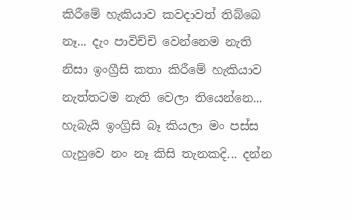කිරීමේ හැකියාව කවදාවත් තිබ්බෙ නෑ... දැං පාවිච්චි වෙන්නෙම නැති නිසා ඉංග්‍රීසි කතා කිරීමේ හැකියාව නැත්තටම නැති වෙලා තියෙන්නෙ... හැබැයි ඉංග්‍රිසි බෑ කියලා මං පස්ස ගැහුවෙ නං නෑ කිසි තැනකදි... දන්න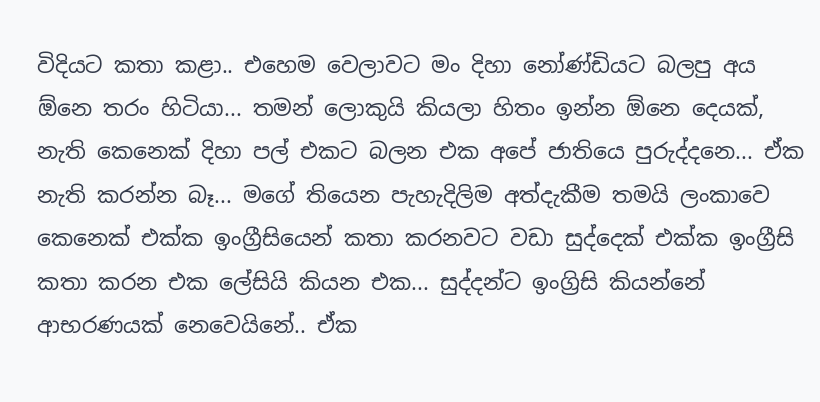විදියට කතා කළා.. එහෙම වෙලාවට මං දිහා නෝණ්ඩියට බලපු අය ඕනෙ තරං හිටියා... තමන් ලොකුයි කියලා හිතං ඉන්න ඕනෙ දෙයක්, නැති කෙනෙක් දිහා පල් එකට බලන එක අපේ ජාතියෙ පුරුද්දනෙ... ඒක නැති කරන්න බෑ... මගේ තියෙන පැහැදිලිම අත්දැකීම තමයි ලංකාවෙ කෙනෙක් එක්ක ඉංග්‍රීසියෙන් කතා කරනවට වඩා සුද්දෙක් එක්ක ඉංග්‍රීසි කතා කරන එක ලේසියි කියන එක... සුද්දන්ට ඉංග්‍රිසි කියන්නේ ආභරණයක් නෙවෙයිනේ.. ඒක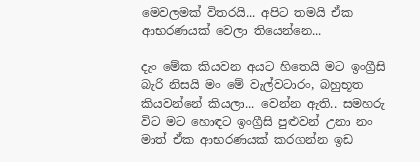මෙවලමක් විතරයි... අපිට තමයි ඒක ආභරණයක් වෙලා තියෙන්නෙ...

දැං මේක කියවන අයට හිතෙයි මට ඉංග්‍රීසි බැරි නිසයි මං මේ වැල්වටාරං, බහුභූත කියවන්නේ කියලා... වෙන්න ඇති.. සමහරු විට මට හොඳට ඉංග්‍රීසි පුළුවන් උනා නං මාත් ඒක ආභරණයක් කරගන්න ඉඩ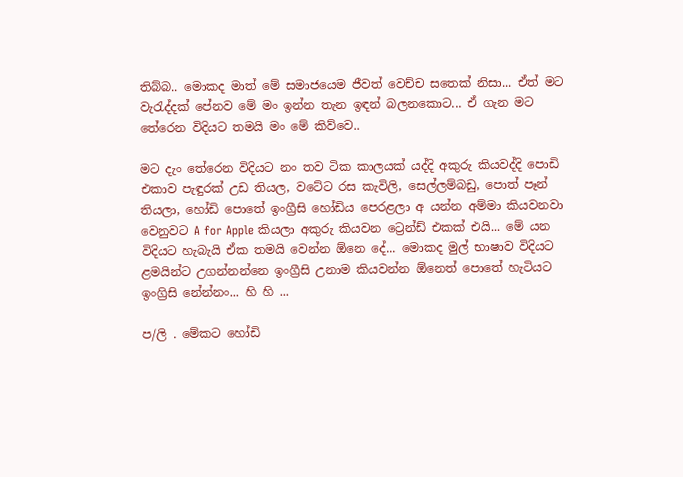තිබ්බ.. මොකද මාත් මේ සමාජයෙම ජීවත් වෙච්ච සතෙක් නිසා... ඒත් මට වැරැද්දක් පේනව මේ මං ඉන්න තැන ඉඳන් බලනකොට... ඒ ගැන මට තේරෙන විදියට තමයි මං මේ කිව්වෙ..

මට දැං තේරෙන විදියට නං තව ටික කාලයක් යද්දි අකුරු කියවද්දි පොඩි එකාව පැඳුරක් උඩ තියල, වටේට රස කැවිලි, සෙල්ලම්බඩු, පොත් පෑන් තියලා, හෝඩි පොතේ ඉංග්‍රීසි හෝඩිය පෙරළලා අ යන්න අම්මා කියවනවා වෙනුවට A for Apple කියලා අකුරු කියවන ට්‍රෙන්ඩ් එකක් එයි... මේ යන විදියට හැබැයි ඒක තමයි වෙන්න ඕනෙ දේ... මොකද මුල් භාෂාව විදියට ළමයින්ට උගන්නන්නෙ ඉංග්‍රීසි උනාම කියවන්න ඕනෙත් පොතේ හැටියට ඉංග්‍රිසි නේන්නං... හි හි ...

ප/ලි . මේකට හෝඩි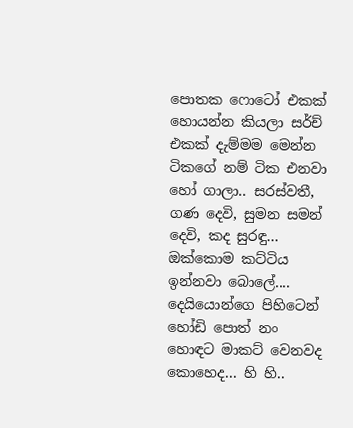පොතක ෆොටෝ එකක් හොයන්න කියලා සර්ච් එකක් දැම්මම මෙන්න ටිකගේ නම් ටික එනවා හෝ ගාලා.. සරස්වතී, ගණ දෙවි, සුමන සමන් දෙවි, කද සුරඳු... ඔක්කොම කට්ටිය ඉන්නවා බොලේ.... දෙයියොන්ගෙ පිහිටෙන් හෝඩි පොත් නං හොඳට මාකට් වෙනවද කොහෙද... හි හි..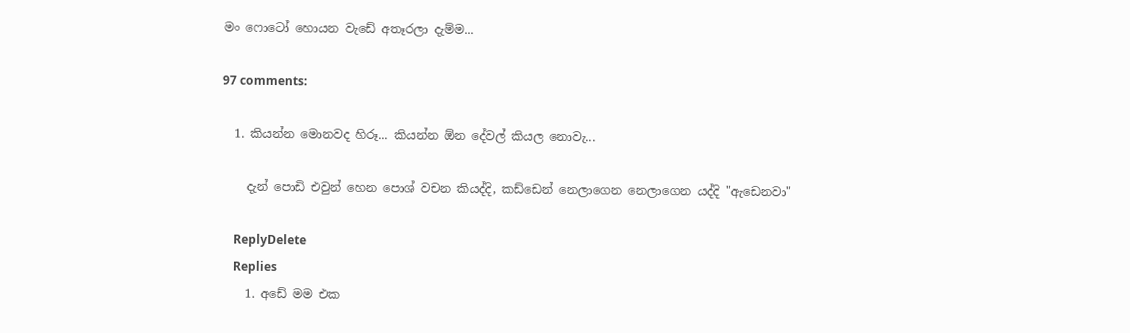මං ෆොටෝ හොයන වැඩේ අතෑරලා දැම්ම...

97 comments:

  1. කියන්න මොනවද හිරූ... කියන්න ඕන දේවල් කියල නොවැ...

    දැන් පොඩි එවුන් හෙන පොශ් වචන කියද්දි, කඩ්ඩෙන් නෙලාගෙන නෙලාගෙන යද්දි "ඇඩෙනවා"

    ReplyDelete
    Replies
    1. අඩේ මම එක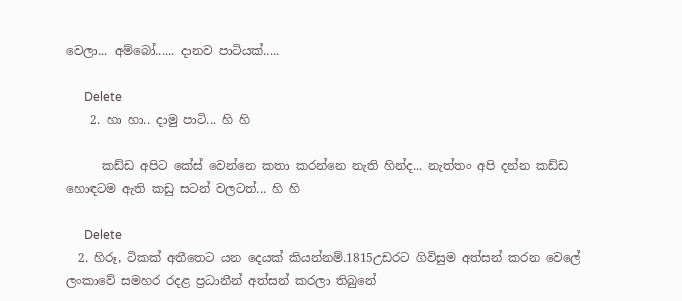වෙලා... අම්බෝ...... දානව පාටියක්.....

      Delete
    2. හා හා.. දාමු පාටි... හි හි

      කඩ්ඩ අපිට කේස් වෙන්නෙ කතා කරන්නෙ නැති හින්ද... නැත්තං අපි දන්න කඩ්ඩ හොඳටම ඇති කඩු සටන් වලටත්... හි හි

      Delete
  2. හිරූ, ටිකක් අතීතෙට යන දෙයක් කියන්නම්.1815උඩරට ගිවිසුම අත්සන් කරන වෙලේ ලංකාවේ සමහර රදළ ප්‍රධානීන් අත්සන් කරලා තිබුනේ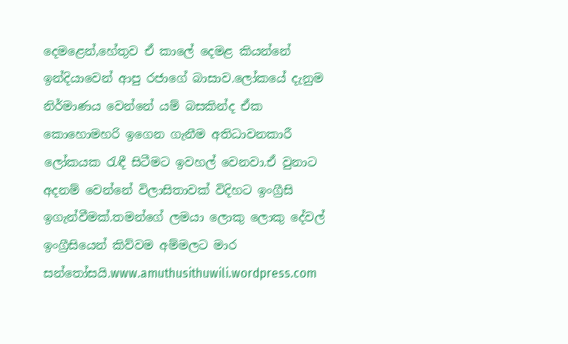දෙමළෙන්,හේතුව ඒ කාලේ දෙමළ කියන්නේ ඉන්දියාවෙන් ආපු රජාගේ බාසාව.ලෝකයේ දැනුම නිර්මාණය වෙන්නේ යම් බසකින්ද ඒක කොහොමහරි ඉගෙන ගැනීම අතිධාවනකාරී ලෝකයක ‍රැඳී සිටීමට ඉවහල් වෙනවා.ඒ වුනාට අදනම් වෙන්නේ විලාසිතාවක් විදිහට ඉංග්‍රීසි ඉගැන්වීමක්.තමන්ගේ ලමයා ලොකු ලොකු දේවල් ඉංග්‍රීසියෙන් කිව්වම අම්මලට මාර සන්තෝසයි.www.amuthusithuwili.wordpress.com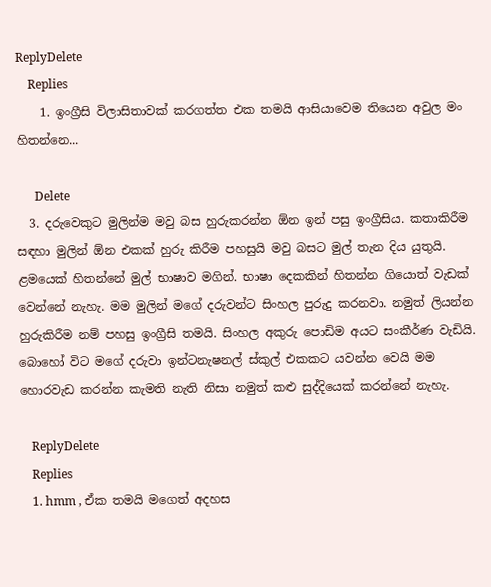ReplyDelete
    Replies
    1. ඉංග්‍රීසි විලාසිතාවක් කරගත්ත එක තමයි ආසියාවෙම තියෙන අවුල මං හිතන්නෙ...

      Delete
  3. දරුවෙකුට මුලින්ම මවු බස හුරුකරන්න ඕන ඉන් පසු ඉංග්‍රීසිය. කතාකිරීම සඳහා මුලින් ඕන එකක් හුරු කිරීම පහසුයි මවු බසට මුල් තැන දිය යුතුයි. ළමයෙක් හිතන්නේ මුල් භාෂාව මගින්. භාෂා දෙකකින් හිතන්න ගියොත් වැඩක් වෙන්නේ නැහැ. මම මුලින් මගේ දරුවන්ට සිංහල පුරුදු කරනවා. නමුත් ලියන්න හුරුකිරීම නම් පහසු ඉංග්‍රීසි තමයි. සිංහල අකුරු පොඩිම අයට සංකීර්ණ වැඩියි. බොහෝ විට මගේ දරුවා ඉන්ටනැෂනල් ස්කුල් එකකට යවන්න වෙයි මම හොරවැඩ කරන්න කැමති නැති නිසා නමුත් කළු සුද්දියෙක් කරන්නේ නැහැ.

    ReplyDelete
    Replies
    1. hmm , ඒක තමයි මගෙත් අදහස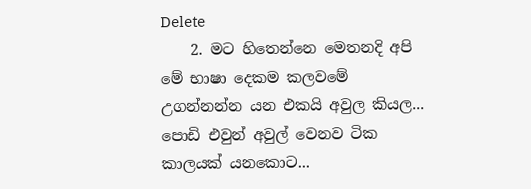Delete
    2. මට හිතෙන්නෙ මෙතනදි අපි මේ භාෂා දෙකම කලවමේ උගන්නන්න යන එකයි අවුල කියල... පොඩි එවුන් අවුල් වෙනව ටික කාලයක් යනකොට...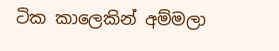ටික කාලෙකින් අම්මලා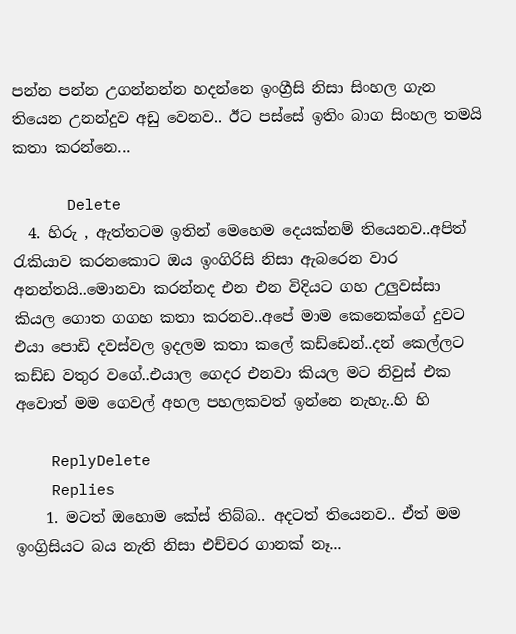පන්න පන්න උගන්නන්න හදන්නෙ ඉංග්‍රීසි නිසා සිංහල ගැන තියෙන උනන්දුව අඩු වෙනව.. ඊට පස්සේ ඉතිං බාග සිංහල තමයි කතා කරන්නෙ...

      Delete
  4. හිරු , ඇත්තටම ඉතින් මෙහෙම දෙයක්නම් තියෙනව..අපිත් රැකියාව කරනකොට ඔය ඉංගිරිසි නිසා ඇබරෙන වාර අනන්තයි..මොනවා කරන්නද එන එන විදියට ගහ උලුවස්සා කියල ගොත ගගහ කතා කරනව..අපේ මාම කෙනෙක්ගේ දුවට එයා පොඩි දවස්වල ඉදලම කතා කලේ කඩ්ඩෙන්..දන් කෙල්ලට කඩ්ඩ වතුර වගේ..එයාල ගෙදර එනවා කියල මට නිවුස් එක අවොත් මම ගෙවල් අහල පහලකවත් ඉන්නෙ නැහැ..හි හි

    ReplyDelete
    Replies
    1. මටත් ඔහොම කේස් තිබ්බ.. අදටත් තියෙනව.. ඒත් මම ඉංග්‍රිසියට බය නැති නිසා එච්චර ගානක් නෑ...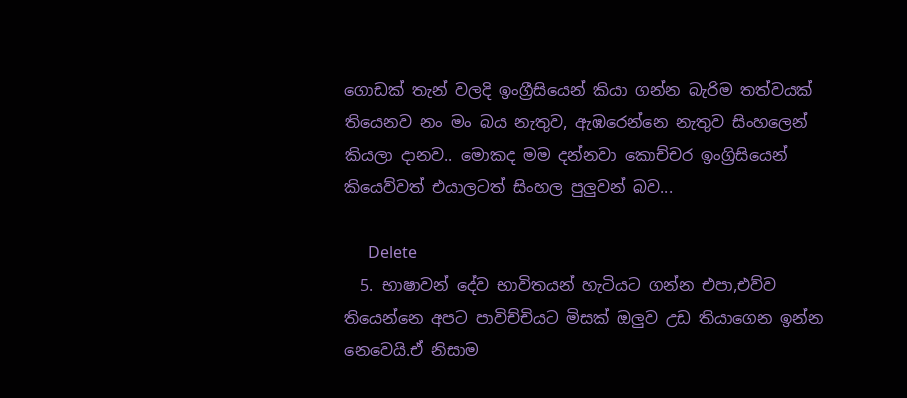ගොඩක් තැන් වලදි ඉංග්‍රීසියෙන් කියා ගන්න බැරිම තත්වයක් තියෙනව නං මං බය නැතුව, ඇඹරෙන්නෙ නැතුව සිංහලෙන් කියලා දානව.. මොකද මම දන්නවා කොච්චර ඉංග්‍රිසියෙන් කියෙව්වත් එයාලටත් සිංහල පුලුවන් බව...

      Delete
  5. භාෂාවන් දේව භාවිතයන් හැටියට ගන්න එපා,එව්ව තියෙන්නෙ අපට පාවිච්චියට මිසක් ඔලුව උඩ තියාගෙන ඉන්න නෙවෙයි.ඒ නිසාම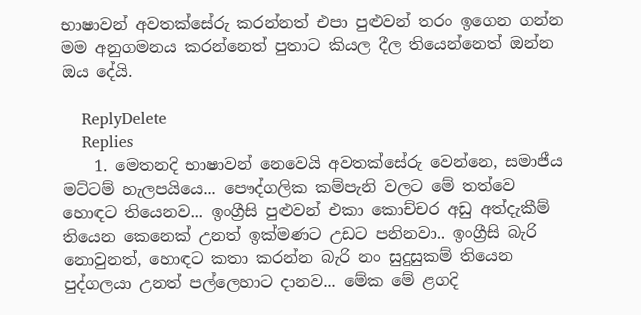භාෂාවන් අවතක්සේරු කරන්නත් එපා පුළුවන් තරං ඉගෙන ගන්න මම අනුගමනය කරන්නෙත් පුතාට කියල දීල තියෙන්නෙත් ඔන්න ඔය දේයි.

    ReplyDelete
    Replies
    1. මෙතනදි භාෂාවන් නෙවෙයි අවතක්සේරු වෙන්නෙ, සමාජීය මට්ටම් හැලපයියෙ... පෞද්ගලික කම්පැනි වලට මේ තත්වෙ හොඳට තියෙනව... ඉංග්‍රීසි පුළුවන් එකා කොච්චර අඩු අත්දැකීම් තියෙන කෙනෙක් උනත් ඉක්මණට උඩට පනිනවා.. ඉංග්‍රීසි බැරි නොවුනත්, හොඳට කතා කරන්න බැරි නං සුදුසුකම් තියෙන පුද්ගලයා උනත් පල්ලෙහාට දානව... මේක මේ ළගදි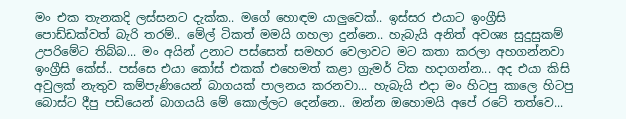මං එක තැනකදි ලස්සනට දැක්ක.. මගේ හොඳම යාලුවෙක්.. ඉස්සර එයාට ඉංග්‍රීසි පොඩ්ඩක්වත් බැරි තරම්.. මේල් ටිකත් මමයි ගහලා දුන්නෙ.. හැබැයි අනිත් අවශ්‍ය සුදුසුකම් උපරිමේට තිබ්බ... මං අයින් උනාට පස්සෙත් සමහර වෙලාවට මට කතා කරලා අහගන්නවා ඉංග්‍රීසි කේස්.. පස්සෙ එයා කෝස් එකක් එහෙමත් කළා ග්‍රැමර් ටික හදාගන්න... අද එයා කිසි අවුලක් නැතුව කම්පැණියෙන් බාගයක් පාලනය කරනවා... හැබැයි එදා මං හිටපු කාලෙ හිටපු බොස්ට දීපු පඩියෙන් බාගයයි මේ කොල්ලට දෙන්නෙ.. ඔන්න ඔහොමයි අපේ රටේ තත්වෙ...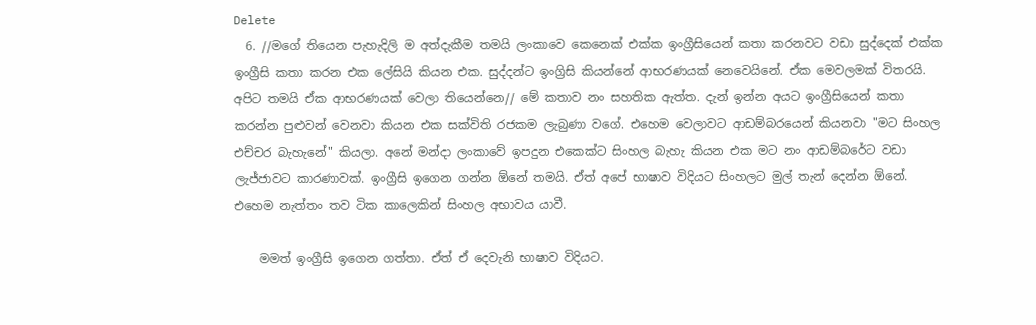Delete
  6. //මගේ තියෙන පැහැදිලි ම අත්දැකීම තමයි ලංකාවෙ කෙනෙක් එක්ක ඉංග්‍රීසියෙන් කතා කරනවට වඩා සුද්දෙක් එක්ක ඉංග්‍රීසි කතා කරන එක ලේසියි කියන එක. සුද්දන්ට ඉංග්‍රිසි කියන්නේ ආභරණයක් නෙවෙයිනේ. ඒක මෙවලමක් විතරයි. අපිට තමයි ඒක ආභරණයක් වෙලා තියෙන්නෙ// මේ කතාව නං සහතික ඇත්ත. දැන් ඉන්න අයට ඉංග්‍රීසියෙන් කතා කරන්න පුළුවන් වෙනවා කියන එක සක්විති රජකම ලැබුණා වගේ. එහෙම වෙලාවට ආඩම්බරයෙන් කියනවා "මට සිංහල එච්චර බැහැනේ" කියලා. අනේ මන්දා ලංකාවේ ඉපදුන එකෙක්ට සිංහල බැහැ කියන එක මට නං ආඩම්බරේට වඩා ලැජ්ජාවට කාරණාවක්. ඉංග්‍රීසි ඉගෙන ගන්න ඕනේ තමයි. ඒත් ‍අපේ භාෂාව විදියට සිංහලට මුල් තැන් දෙන්න ඕනේ. එහෙම නැත්තං තව ටික කාලෙකින් සිංහල අභාවය යාවී.

    මමත් ඉංග්‍රීසි ඉගෙන ගත්තා. ඒත් ඒ දෙවැනි භාෂාව විදියට.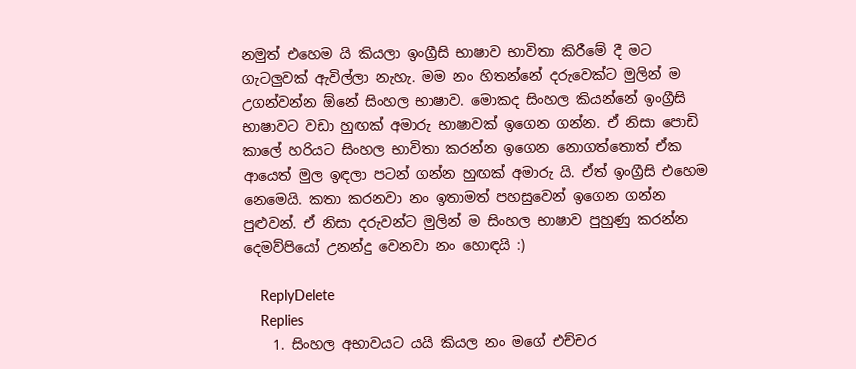නමුත් එහෙම යි කියලා ඉංග්‍රීසි භාෂාව භාවිතා කිරීමේ දී මට ගැටලුවක් ඇවිල්ලා නැහැ. මම නං හිතන්නේ දරුවෙක්ට මුලින් ම උගන්වන්න ඕනේ සිංහල භාෂාව. මොකද සිංහල කියන්නේ ඉංග්‍රීසි භාෂාවට වඩා හුඟක් අමාරු භාෂාවක් ඉගෙන ගන්න. ඒ නිසා පොඩි කාලේ හරියට සිංහල භාවිතා කරන්න ඉගෙන නොගත්තොත් ඒක ආයෙත් මුල ඉඳලා පටන් ගන්න හුඟක් අමාරු යි. ඒත් ඉංග්‍රීසි එහෙම නෙමෙයි. කතා කරනවා නං ඉතාමත් පහසුවෙන් ඉගෙන ගන්න පුළුවන්. ඒ නිසා දරුවන්ට මුලින් ම සිංහල භාෂාව පුහුණු කරන්න දෙමව්පියෝ උනන්දු වෙනවා නං හොඳයි :)

    ReplyDelete
    Replies
    1. සිංහල අභාවයට යයි කියල නං මගේ එච්චර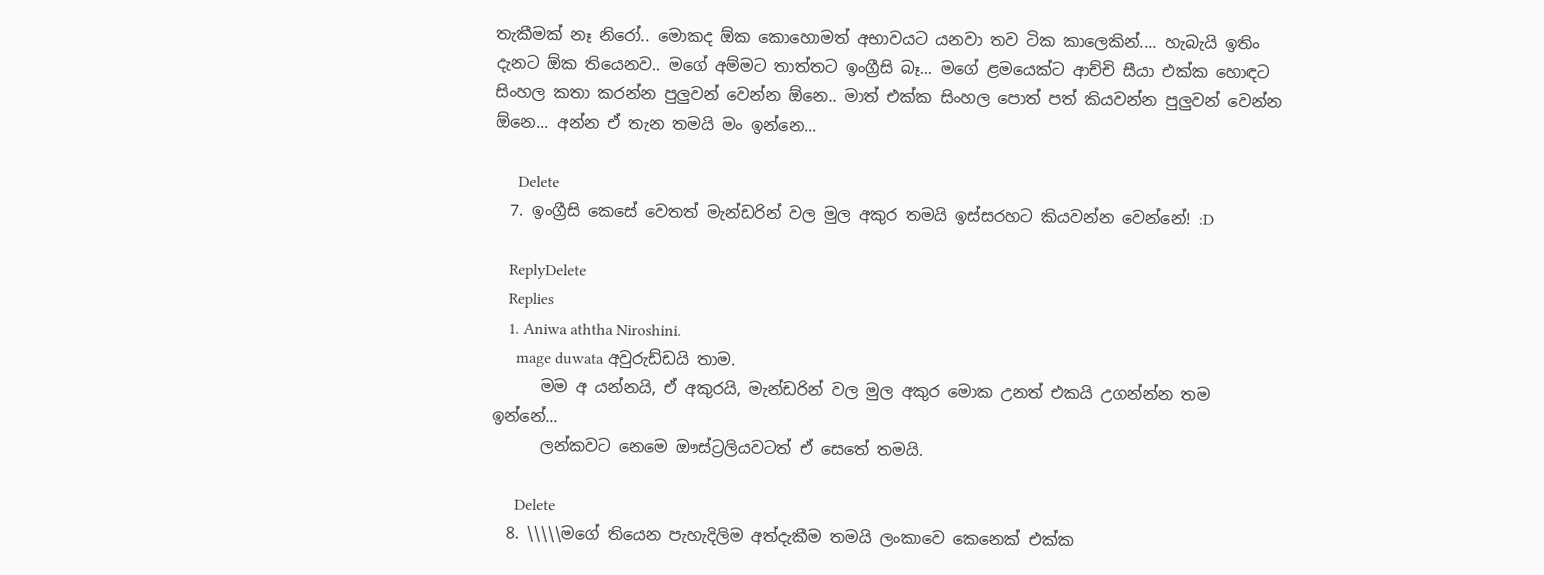තැකීමක් නෑ නිරෝ.. මොකද ඕක කොහොමත් අභාවයට යනවා තව ටික කාලෙකින්.... හැබැයි ඉතිං දැනට ඕක තියෙනව.. මගේ අම්මට තාත්තට ඉංග්‍රීසි බෑ... මගේ ළමයෙක්ට ආච්චි සීයා එක්ක හොඳට සිංහල කතා කරන්න පුලුවන් වෙන්න ඕනෙ.. මාත් එක්ක සිංහල පොත් පත් කියවන්න පුලුවන් වෙන්න ඕනෙ... අන්න ඒ තැන තමයි මං ඉන්නෙ...

      Delete
  7. ඉංග්‍රීසි කෙසේ වෙතත් මැන්ඩරින් වල මුල අකුර තමයි ඉස්සරහට කියවන්න වෙන්නේ! :D

    ReplyDelete
    Replies
    1. Aniwa aththa Niroshini.
      mage duwata අවුරුඩ්ඩයි තාම.
      මම අ යන්නයි, ඒ අකුරයි, මැන්ඩරින් වල මුල අකුර මොක උනත් එකයි උගන්න්න තම ඉන්නේ...
      ලන්කවට නෙමෙ ඖස්ට්‍රලියවටත් ඒ සෙතේ තමයි.

      Delete
  8. \\\\\මගේ තියෙන පැහැදිලිම අත්දැකීම තමයි ලංකාවෙ කෙනෙක් එක්ක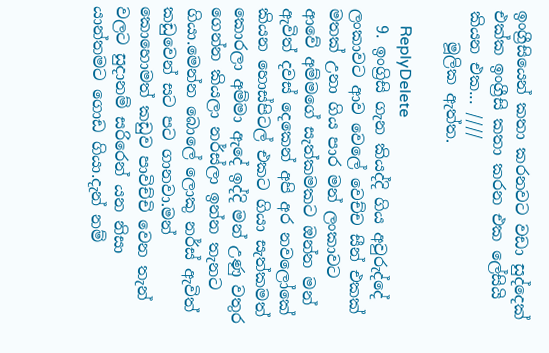ඉංග්‍රීසියෙන් කතා කරනවට වඩා සුද්දෙක් එක්ක ඉංග්‍රීසි කතා කරන එක ලේසියි කියන එක... ////
    මූලික ඇත්ත.

    ReplyDelete
  9. ඉංග්‍රිසි ගැන කියද්දි ගිය අවුරුද්දේ ලංකාවට ආව වෙලේ වෙච්ච සීන් එකක් මතක් උනා ගිය පාර මන් ලංකාවට ආවේ අම්මගේ සැත්කමකට ඔන්න මන් ඇවිත් දවස් දෙකෙන් අපි අර නවලෝකේ කියන හොස්පිටල් එකට ගියා සැත්කමත් කොරලා අම්මා ඇදේ ඉද්දි මන් උණු වතුර ගෙන්න කියලා නර්ස්ලා ඉන්න තැනට ගියා.මෙන්න බොලේ ලොකු නර්ස් ඇවිත් කඩුවෙන් සට පට ගානවා.මන් කොහොමත් කඩුව පාවිච්චි වෙන තැන් වලට සුදානම් සරිරෙන් යන නිසා යාන්තමට ගොඩ ගියා.දැන් නම්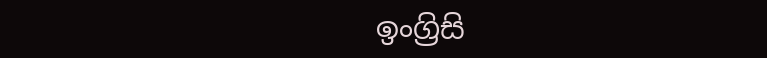ඉංග්‍රිසි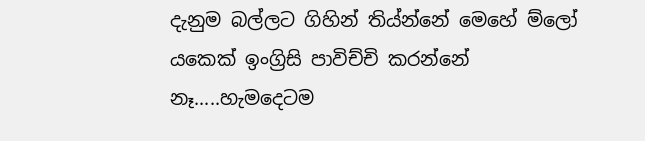දැනුම බල්ලට ගිහින් තිය්න්නේ මෙහේ ම්ලෝ යකෙක් ඉංග්‍රිසි පාවිච්චි කරන්නේ නෑ.....හැමදෙටම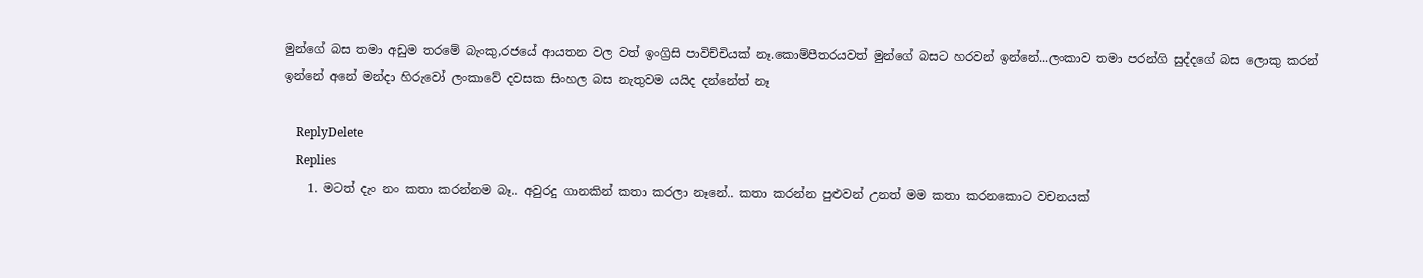මුන්ගේ බස තමා අඩුම තරමේ බැංකු,රජයේ ආයතන වල වත් ඉංග්‍රිසි පාවිච්චියක් නෑ.කොම්පීතරයවත් මුන්ගේ බසට හරවන් ඉන්නේ...ලංකාව තමා පරන්ගි සුද්දගේ බස ලොකු කරන් ඉන්නේ අනේ මන්දා හිරුවෝ ලංකාවේ දවසක සිංහල බස නැතුවම යයිද දන්නේත් නෑ

    ReplyDelete
    Replies
    1. මටත් දැං නං කතා කරන්නම බෑ.. අවුරදු ගානකින් කතා කරලා නෑනේ.. කතා කරන්න පුළුවන් උනත් මම කතා කරනකොට වචනයක්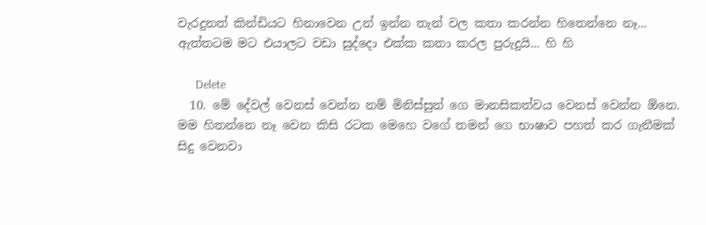වැරදුනත් කින්ඩියට හිනාවෙන උන් ඉන්න තැන් වල කතා කරන්න හිතෙන්නෙ නෑ... ඇත්තටම මට එයාලට වඩා සුද්දො එක්ක කතා කරල පුරුදුයි... හි හි

      Delete
  10. මේ දේවල් වෙනස් වෙන්න නම් මිනිස්සුන් ගෙ මානසිකත්වය වෙනස් වෙන්න ඕනෙ. මම හිතන්නෙ නෑ වෙන කිසි රටක මෙහෙ වගේ තමන් ගෙ භාෂාව පහත් කර ගැනීමක් සිදු වෙනවා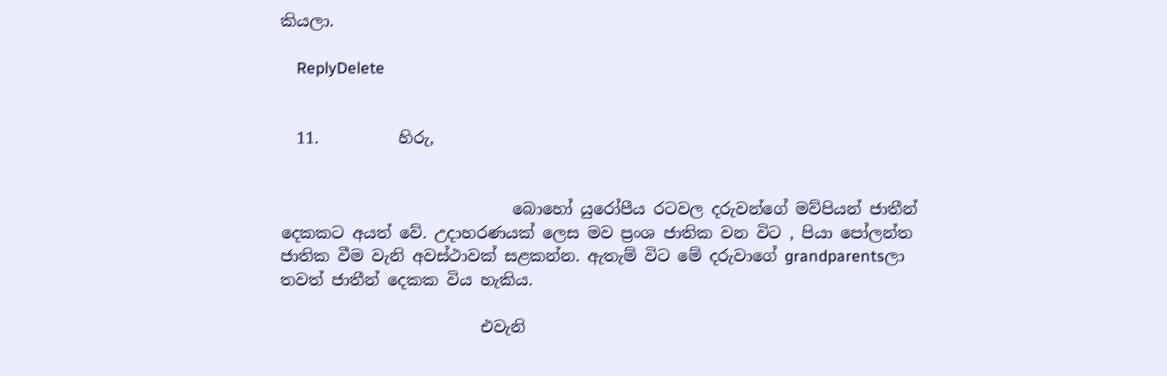කියලා.

    ReplyDelete


  11.          හිරු,


                             බොහෝ යුරෝපීය රටවල දරුවන්ගේ මව්පියන් ජාතීන් දෙකකට අයත් වේ. උදාහරණයක් ලෙස මව ප්‍රංශ ජාතික වන විට , පියා පෝලන්ත ජාතික වීම වැනි අවස්ථාවක් සළකන්න. ඇතැම් විට මේ දරුවාගේ grandparentsලා තවත් ජාතීන් දෙකක විය හැකිය.

                         එවැනි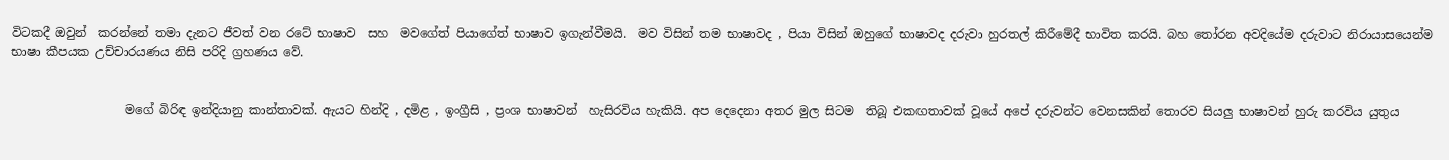විටකදී ඔවුන්  කරන්නේ තමා දැනට ජීවත් වන රටේ භාෂාව  සහ  මවගේත් පියාගේත් භාෂාව ඉගැන්වීමයි.  මව විසින් තම භාෂාවද , පියා විසින් ඔහුගේ භාෂාවද දරුවා හුරතල් කිරීමේදී භාවිත කරයි. බහ තෝරන අවදියේම දරුවාට නිරායාසයෙන්ම භාෂා කීපයක උච්චාරයණය නිසි පරිදි ග්‍රහණය වේ.


                   මගේ බිරිඳ ඉන්දියානු කාන්තාවක්. ඇයට හින්දි , දමිළ , ඉංග්‍රීසි , ප්‍රංශ භාෂාවන්  හැසිරවිය හැකියි. අප දෙදෙනා අතර මුල සිටම  තිබූ එකඟතාවක් වූයේ අපේ දරුවන්ට වෙනසකින් තොරව සියලු භාෂාවන් හුරු කරවිය යුතුය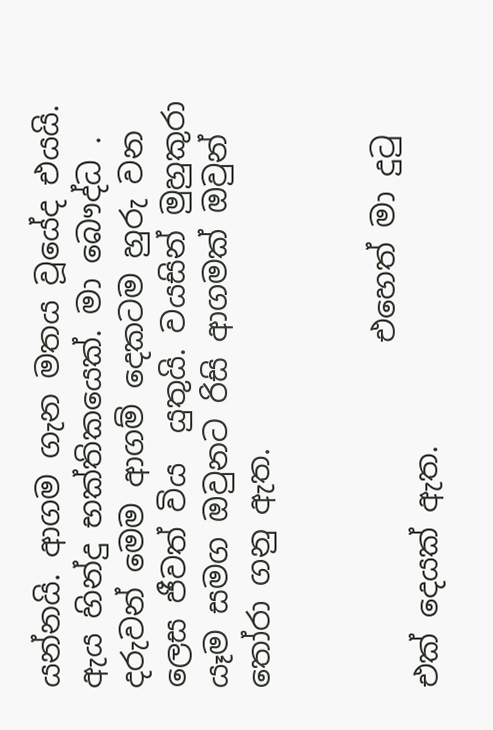යන්නයි. ආගම ගැන මතය වූයේද එයයි. ඇය හින්දු භක්තිකයෙක්. මා බෞද්ධ . දරුවන් මෙම ආගම් දෙකටම හුරු වන ලෙස ජීවත් විය  යුතුයි. වයසින් මුහුකුරා යෑම සමග ඔවුනට රිසි ආගමක් ඔවුන් තෝරා ගනු ඇත.


                       එහෙත් මා දුටු එක් දෙයක් ඇත.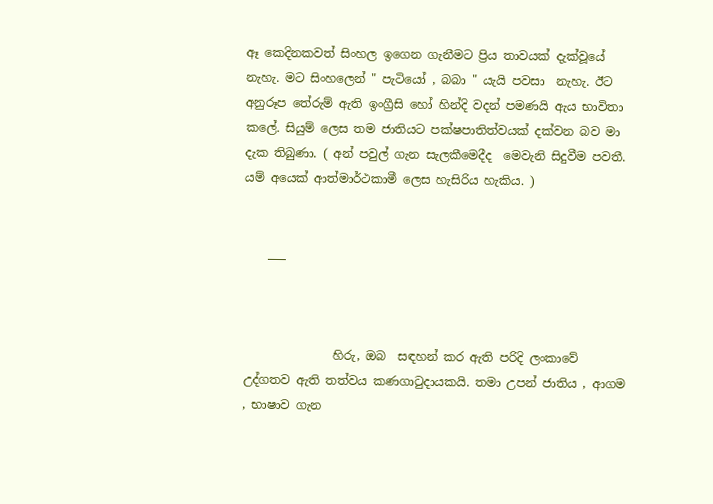ඈ කෙදිනකවත් සිංහල ඉගෙන ගැනීමට ප්‍රිය තාවයක් දැක්වූයේ නැහැ. මට සිංහලෙන් " පැටියෝ , බබා " යැයි පවසා  නැහැ. ඊට අනුරූප තේරුම් ඇති ඉංග්‍රීසි හෝ හින්දි වදන් පමණයි ඇය භාවිතා කලේ. සියුම් ලෙස තම ජාතියට පක්ෂපාතිත්වයක් දක්වන බව මා දැක තිබුණා. ( අන් පවුල් ගැන සැලකීමෙදීද  මෙවැනි සිදුවීම පවතී. යම් අයෙක් ආත්මාර්ථකාමී ලෙස හැසිරිය හැකිය. )


    ___



               හිරු, ඔබ  සඳහන් කර ඇති පරිදි ලංකාවේ උද්ගතව ඇති තත්වය කණගාටුදායකයි. තමා උපන් ජාතිය , ආගම , භාෂාව ගැන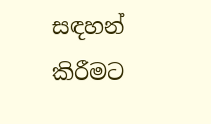සඳහන් කිරීමට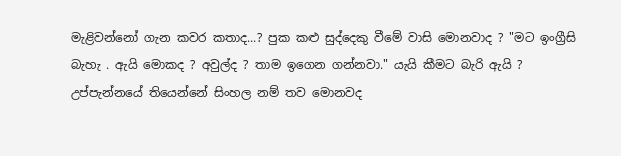මැළිවන්නෝ ගැන කවර කතාද...? පුක කළු සුද්දෙකු වීමේ වාසි මොනවාද ? "මට ඉංග්‍රීසි බැහැ . ඇයි මොකද ? අවුල්ද ? තාම ඉගෙන ගන්නවා." යැයි කීමට බැරි ඇයි ? උප්පැන්නයේ තියෙන්නේ සිංහල නම් තව මොනවද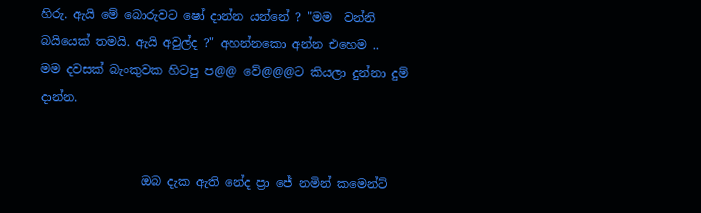හිරු. ඇයි මේ බොරුවට ෂෝ දාන්න යන්නේ ? "මම  වන්නි බයියෙක් තමයි. ඇයි අවුල්ද ?" අහන්නකො අන්න එහෙම ..  මම දවසක් බැංකුවක හිටපු ප@@ වේ@@@ට කියලා දුන්නා දුම් දාන්න.


                 ඔබ දැක ඇති නේද ප්‍රා ජේ නමින් කමෙන්ට්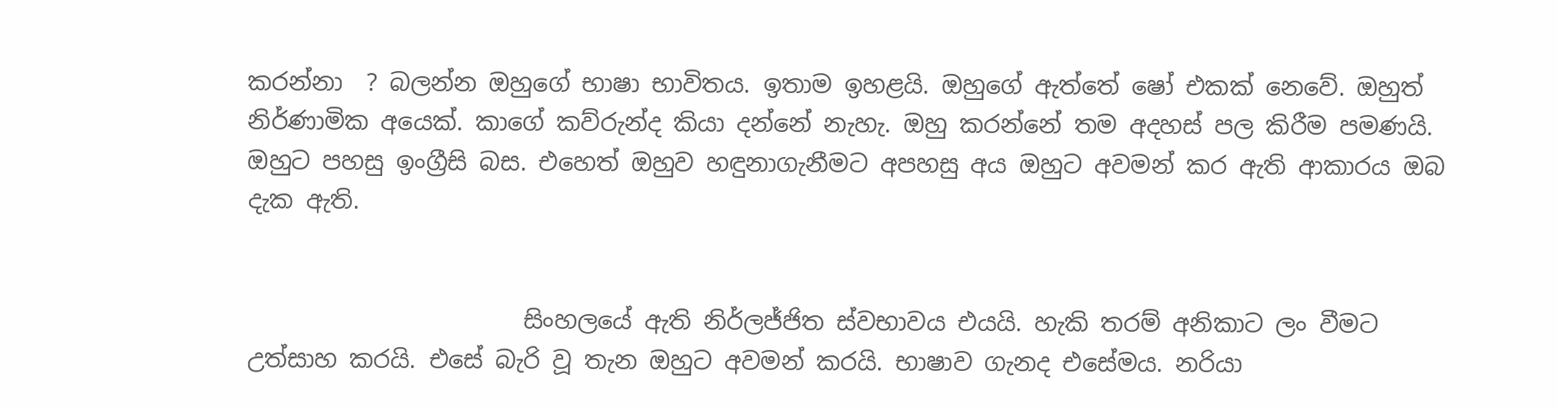කරන්නා  ? බලන්න ඔහුගේ භාෂා භාවිතය. ඉතාම ඉහළයි. ඔහුගේ ඇත්තේ ෂෝ එකක් නෙවේ. ඔහුත් නිර්ණාමික අයෙක්. කාගේ කව්රුන්ද කියා දන්නේ නැහැ. ඔහු කරන්නේ තම අදහස් පල කිරීම පමණයි. ඔහුට පහසු ඉංග්‍රීසි බස. එහෙත් ඔහුව හඳුනාගැනීමට අපහසු අය ඔහුට අවමන් කර ඇති ආකාරය ඔබ දැක ඇති.


                       සිංහලයේ ඇති නිර්ලජ්ජිත ස්වභාවය එයයි. හැකි තරම් අනිකාට ලං වීමට උත්සාහ කරයි. එසේ බැරි වූ තැන ඔහුට අවමන් කරයි. භාෂාව ගැනද එසේමය. නරියා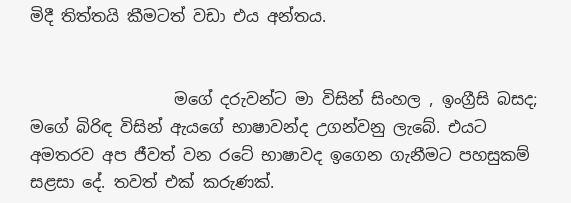මිදී තිත්තයි කීමටත් වඩා එය අන්තය.


                  මගේ දරුවන්ට මා විසින් සිංහල , ඉංග්‍රීසි බසද; මගේ බිරිඳ විසින් ඇයගේ භාෂාවන්ද උගන්වනු ලැබේ. එයට අමතරව අප ජීවත් වන රටේ භාෂාවද ඉගෙන ගැනීමට පහසුකම් සළසා දේ. තවත් එක් කරුණක්.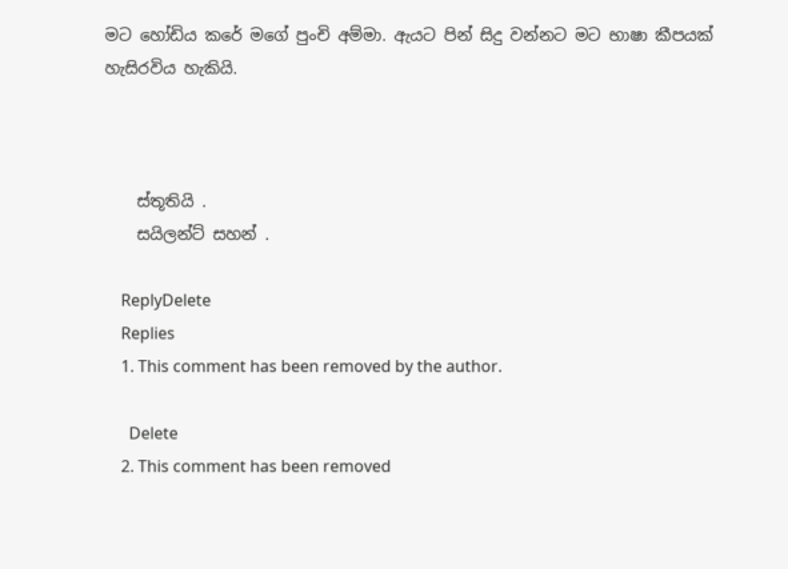මට හෝඩිය කරේ මගේ පුංචි අම්මා. ඇයට පින් සිදු වන්නට මට භාෂා කීපයක් හැසිරවිය හැකියි.



    ස්තූතියි .
    සයිලන්ට් සහන් .

    ReplyDelete
    Replies
    1. This comment has been removed by the author.

      Delete
    2. This comment has been removed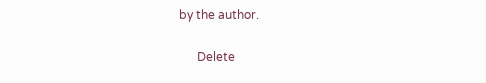by the author.

      Delete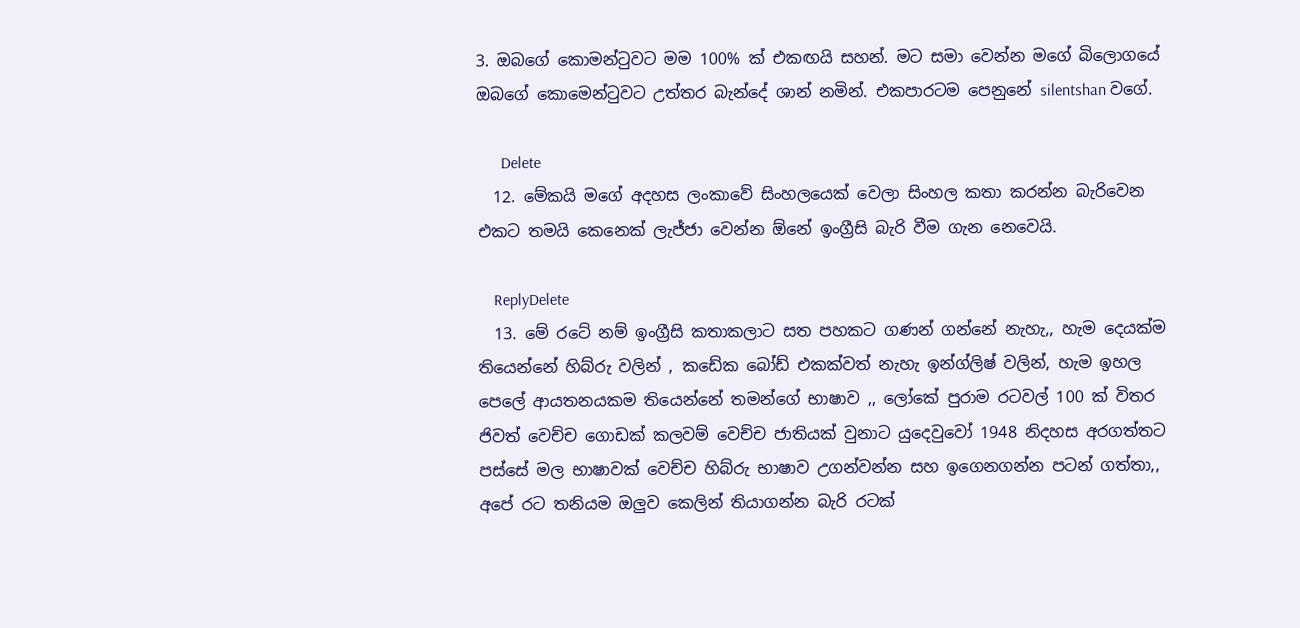3. ඔබගේ කොමන්ටුවට මම 100% ක් එකඟයි සහන්. මට සමා වෙන්න මගේ බිලොගයේ ඔබගේ කොමෙන්ටුවට උත්තර බැන්දේ ශාන් නමින්. එකපාරටම පෙනුනේ silentshan වගේ.

      Delete
  12. මේකයි මගේ අදහස ලංකාවේ සිංහලයෙක් වෙලා සිංහල කතා කරන්න බැරිවෙන එකට තමයි කෙනෙක් ලැජ්ජා වෙන්න ඕනේ ඉංග්‍රීසි බැරි වීම ගැන නෙවෙයි.

    ReplyDelete
  13. මේ රටේ නම් ඉංග්‍රීසි කතාකලාට සත පහකට ගණන් ගන්නේ නැහැ,, හැම දෙයක්ම තියෙන්නේ හිබ්රු වලින් , කඩේක බෝඩ් එකක්වත් නැහැ ඉන්ග්ලිෂ් වලින්, හැම ඉහල පෙලේ ආයතනයකම තියෙන්නේ තමන්ගේ භාෂාව ,, ලෝකේ පුරාම රටවල් 100 ක් විතර ජිවත් වෙච්ච ගොඩක් කලවම් වෙච්ච ජාතියක් වුනාට යුදෙවුවෝ 1948 නිදහස අරගත්තට පස්සේ මල භාෂාවක් වෙච්ච හිබ්රු භාෂාව උගන්වන්න සහ ඉගෙනගන්න පටන් ගත්තා,, අපේ රට තනියම ඔලුව කෙලින් තියාගන්න බැරි රටක්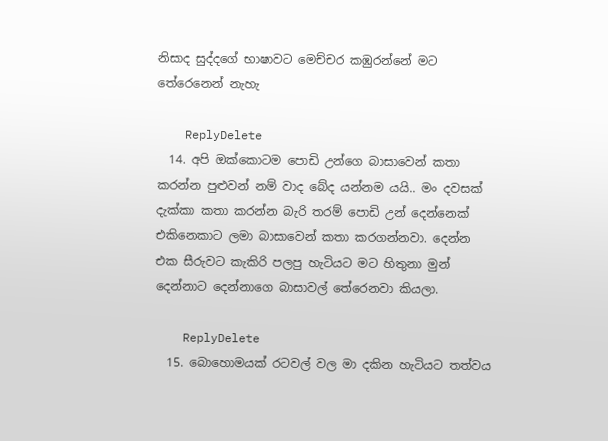නිසාද සුද්දගේ භාෂාවට මෙච්චර කඹුරන්නේ මට තේරෙනෙන් නැහැ

    ReplyDelete
  14. අපි ඔක්කොටම පොඩි උන්ගෙ බාසාවෙන් කතා කරන්න පුළුවන් නම් වාද බේද යන්නම යයි.. මං දවසක් දැක්කා කතා කරන්න බැරි තරම් පොඩි උන් දෙන්නෙක් එකිනෙකාට ලමා බාසාවෙන් කතා කරගන්නවා. දෙන්න එක සීරුවට කැකිරි පලපු හැටියට මට හිතුනා මුන් දෙන්නාට දෙන්නාගෙ බාසාවල් තේරෙනවා කියලා.

    ReplyDelete
  15. බොහොමයක් රටවල් වල මා දකින හැටියට තත්වය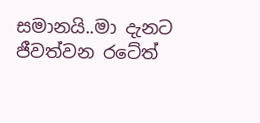සමානයි..මා දැනට ජීවත්වන රටේත්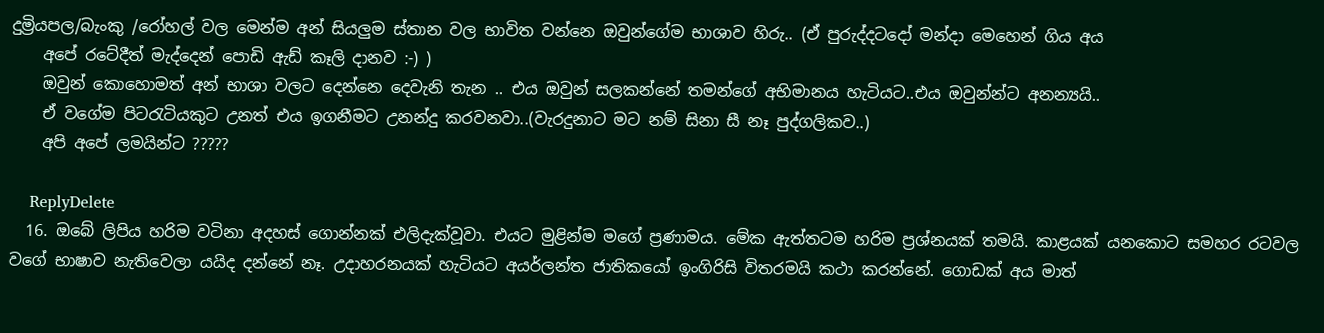දුම්‍රියපල/බැංකු /රෝහල් වල මෙන්ම අන් සියලුම ස්තාන වල භාවිත වන්නෙ ඔවුන්ගේම භාශාව හිරු.. (ඒ පුරුද්දටදෝ මන්දා මෙහෙන් ගිය අය
    අපේ රටේදීත් මැද්දෙන් පොඩි ඇඩ් කෑලි දානව :-) )
    ඔවුන් කොහොමත් අන් භාශා වලට දෙන්නෙ දෙවැනි තැන .. එය ඔවුන් සලකන්නේ තමන්ගේ අභිමානය හැටියට..එය ඔවුන්න්ට අනන්‍යයි..
    ඒ වගේම පිටරැටියකුට උනත් එය ඉගනීමට උනන්දු කරවනවා..(වැරදුනාට මට නම් සිනා සී නෑ පුද්ගලිකව..)
    අපි අපේ ලමයින්ට ?????

    ReplyDelete
  16. ඔබේ ලිපිය හරිම වටිනා අදහස් ගොන්නක් එලිදැක්වූවා. එයට මුළින්ම මගේ ප්‍රණාමය. මේක ඇත්තටම හරිම ප්‍රශ්නයක් තමයි. කාළයක් යනකොට සමහර රටවල වගේ භාෂාව නැතිවෙලා යයිද දන්නේ නෑ. උදාහරනයක් හැටියට අයර්ලන්ත ජාතිකයෝ ඉංගිරිසි විතරමයි කථා කරන්නේ. ගොඩක් අය මාත්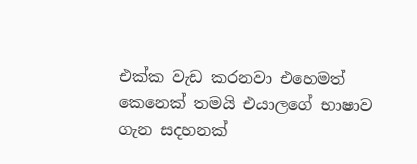එක්ක වැඩ කරනවා එහෙමත් කෙනෙක් තමයි එයාලගේ භාෂාව ගැන සදහනක්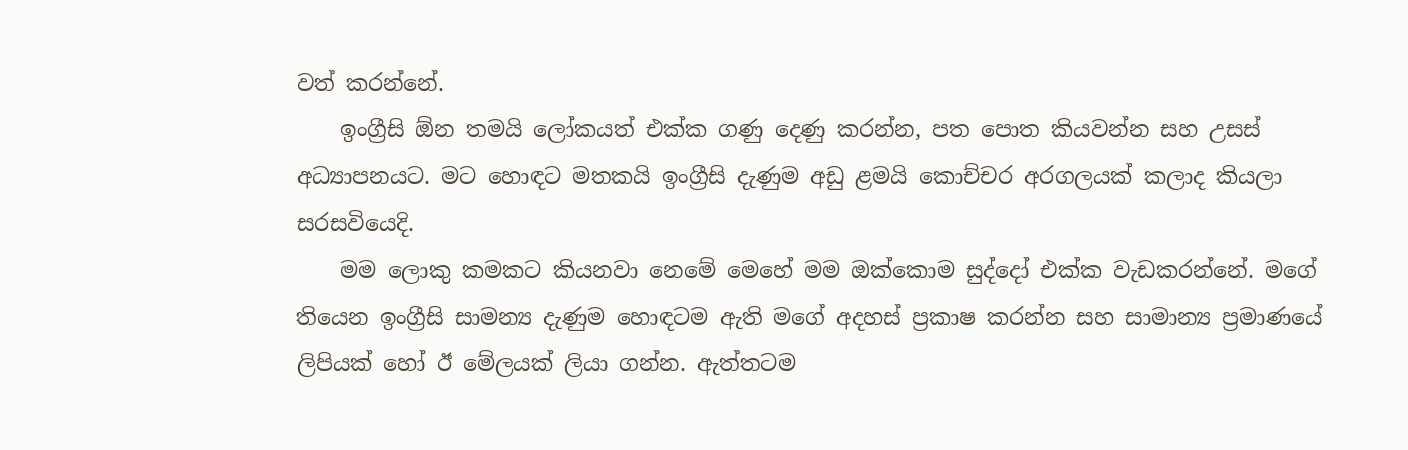වත් කරන්නේ.
    ඉංග්‍රීසි ඕන තමයි ලෝකයත් එක්ක ගණු දෙණු කරන්න, පත පොත කියවන්න සහ උසස් අධ්‍යාපනයට. මට හොඳට මතකයි ඉංග්‍රීසි දැණුම අඩු ළමයි කොච්චර අරගලයක් කලාද කියලා සරසවියෙදි.
    මම ලොකු කමකට කියනවා නෙමේ මෙහේ මම ඔක්කොම සුද්දෝ එක්ක වැඩකරන්නේ. මගේ තියෙන ඉංග්‍රීසි සාමන්‍ය දැණුම හොඳටම ඇති මගේ අදහස් ප්‍රකාෂ කරන්න සහ සාමාන්‍ය ප්‍රමාණයේ ලිපියක් හෝ ඊ මේලයක් ලියා ගන්න. ඇත්තටම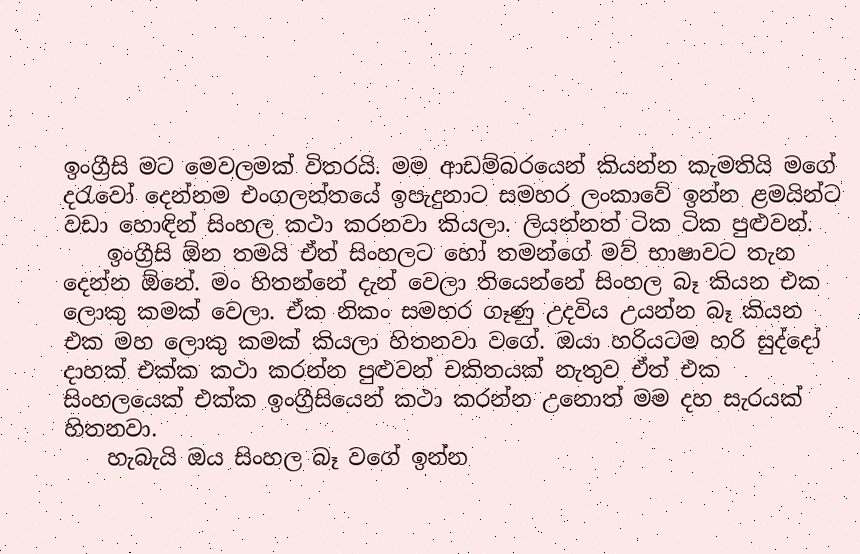ඉංග්‍රීසි මට මෙවලමක් විතරයි. මම ආඩම්බරයෙන් කියන්න කැමතියි මගේ දරැවෝ දෙන්නම එංගලන්තයේ ඉපැදුනාට සමහර ලංකාවේ ඉන්න ළමයින්ට වඩා හොඳින් සිංහල කථා කරනවා කියලා. ලියන්නත් ටික ටික පුළුවන්.
    ඉංග්‍රීසි ඕන තමයි ඒත් සිංහලට හෝ තමන්ගේ මව් භාෂාවට තැන දෙන්න ඕනේ. මං හිතන්නේ දැන් වෙලා තියෙන්නේ සිංහල බෑ කියන එක ලොකු කමක් වෙලා. ඒක නිකං සමහර ගෑණු උදවිය උයන්න බෑ කියන එක මහ ලොකු කමක් කියලා හිතනවා වගේ. ඔයා හරියටම හරි සුද්දෝ දාහක් එක්ක කථා කරන්න පුළුවන් චකිතයක් නැතුව ඒත් එක සිංහලයෙක් එක්ක ඉංග්‍රීසියෙන් කථා කරන්න උනොත් මම දහ සැරයක් හිතනවා.
    හැබැයි ඔය සිංහල බෑ වගේ ඉන්න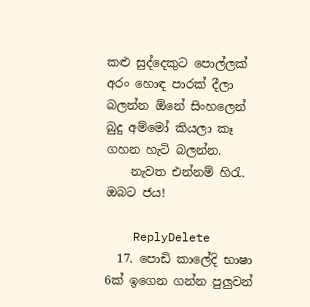කළු සුද්දෙකුට පොල්ලක් අරං හොඳ පාරක් දීලා බලන්න ඕනේ සිංහලෙන් බුදු අම්මෝ කියලා කෑ ගහන හැටි බලන්න.
    නැවත එන්නම් හිරැ. ඔබට ජය!

    ReplyDelete
  17. පොඩි කාලේදි භාෂා 6ක් ඉගෙන ගන්න පුලුවන්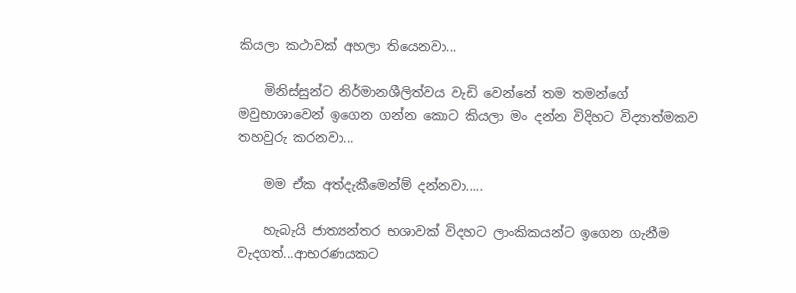කියලා කථාවක් අහලා තියෙනවා...

    මිනිස්සුන්ට නිර්මානශීලිත්වය වැඩි වෙන්නේ තම තමන්ගේ මවුභාශාවෙන් ඉගෙන ගන්න කොට කියලා මං දන්න විදිහට විද්‍යාත්මකව තහවුරු කරනවා...

    මම ඒක අත්දැකීමෙන්ම් දන්නවා.....

    හැබැයි ජාත්‍යන්තර භශාවක් විදහට ලාංකිකයන්ට ඉගෙන ගැනීම වැදගත්...ආභරණයකට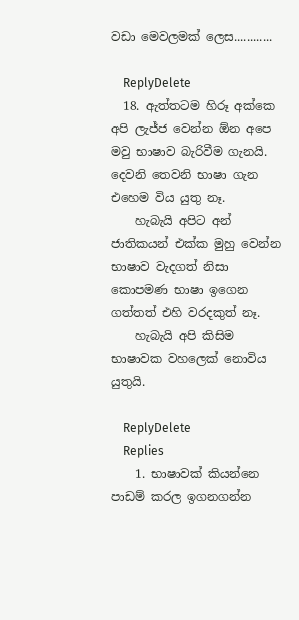වඩා මෙවලමක් ලෙස............

    ReplyDelete
  18. ඇත්තටම හිරූ අක්කෙ අපි ලැජ්ජ වෙන්න ඕන අපෙ මවු භාෂාව බැරිවීම ගැනයි. දෙවනි තෙවනි භාෂා ගැන එහෙම විය යුතු නෑ.
    හැබැයි අපිට අන් ජාතිකයන් එක්ක මුහු වෙන්න භාෂාව වැදගත් නිසා කොපමණ භාෂා ඉගෙන ගත්තත් එහි වරදකුත් නෑ.
    හැබැයි අපි කිසිම භාෂාවක වහලෙක් නොවිය යුතුයි.

    ReplyDelete
    Replies
    1. භාෂාවක් කියන්නෙ පාඩම් කරල ඉගනගන්න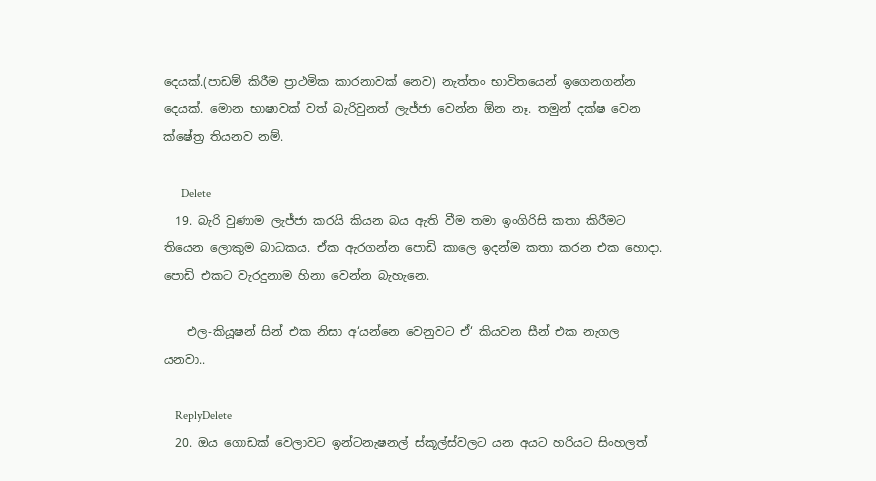දෙයක්.(පාඩම් කිරීම ප්‍රාථමික කාරනාවක් නෙව) නැත්තං භාවිතයෙන් ඉගෙනගන්න දෙයක්. මොන භාෂාවක් වත් බැරිවුනත් ලැජ්ජා වෙන්න ඕන නෑ. තමුන් දක්ෂ වෙන ක්ෂේත්‍ර තියනව නම්.

      Delete
  19. බැරි වුණාම ලැජ්ජා කරයි කියන බය ඇති වීම තමා ඉංගිරිසි කතා කිරීමට තියෙන ලොකුම බාධකය. ඒක ඇරගන්න පොඩි කාලෙ ඉදන්ම කතා කරන එක හොදා. පොඩි එකට වැරදුනාම හිනා වෙන්න බැහැනෙ.

    එල-කියූෂන් සින් එක නිසා අ‘යන්නෙ වෙනුවට ඒ‘ කියවන සීන් එක නැගල යනවා..

    ReplyDelete
  20. ඔය ගොඩක් වෙලාවට ඉන්ටනැෂනල් ස්කූල්ස්වලට යන අයට හරියට සිංහලත්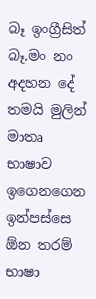බෑ ඉංග්‍රීසිත් බෑ.මං නං අදහන දේ තමයි මුලින් මාතෘ භාෂාව ඉගෙනගෙන ඉන්පස්සෙ ඕන තරම් භාෂා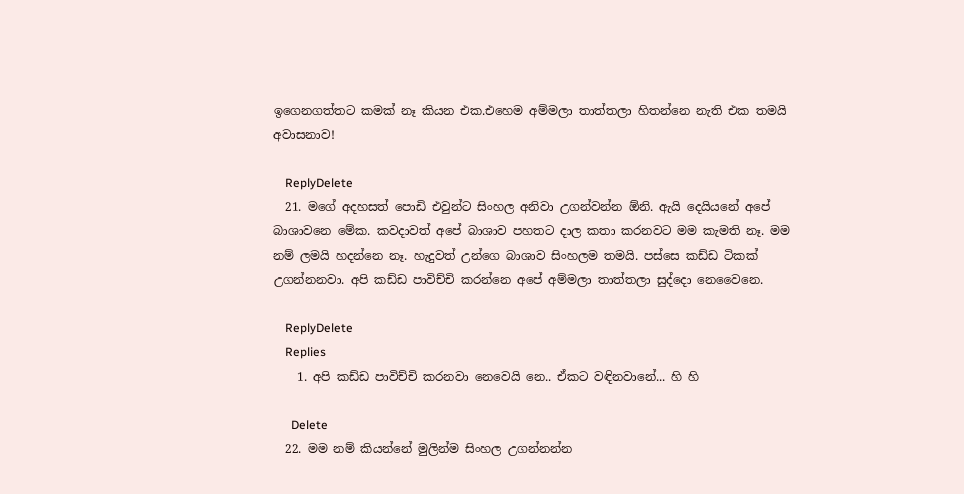ඉගෙනගත්තට කමක් නෑ කියන එක.එහෙම අම්මලා තාත්තලා හිතන්නෙ නැති එක තමයි අවාසනාව!

    ReplyDelete
  21. මගේ අදහසත් පොඩි එවුන්ට සිංහල අනිවා උගන්වන්න ඕනි. ඇයි දෙයියනේ අපේ බාශාවනෙ මේක. කවදාවත් අපේ බාශාව පහතට දාල කතා කරනවට මම කැමති නෑ. මම නම් ලමයි හදන්නෙ නෑ. හැදුවත් උන්ගෙ බාශාව සිංහලම තමයි. පස්සෙ කඩ්ඩ ටිකක් උගන්නනවා. අපි කඩ්ඩ පාවිච්චි කරන්නෙ අපේ අම්මලා තාත්තලා සුද්දො නෙවෛනෙ.

    ReplyDelete
    Replies
    1. අපි කඩ්ඩ පාවිච්චි කරනවා නෙවෙයි නෙ.. ඒකට වඳිනවානේ... හි හි

      Delete
  22. මම නම් කියන්නේ මුලින්ම සිංහල උගන්නන්න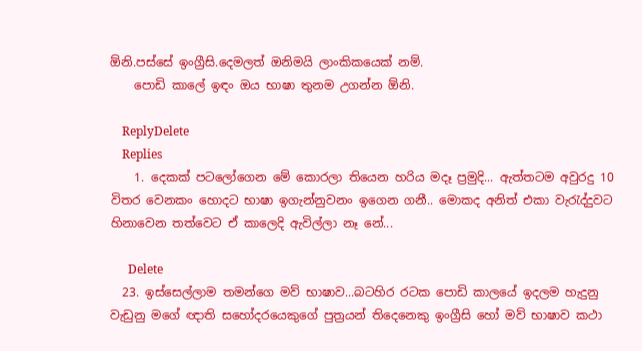ඕනි.පස්සේ ඉංග්‍රීසි.දෙමලත් ඔනිමයි ලාංකිකයෙක් නම්.
    පොඩි කාලේ ඉඳං ඔය භාෂා තුනම උගන්න ඕනි.

    ReplyDelete
    Replies
    1. දෙකක් පටලෝගෙන මේ කොරලා තියෙන හරිය මදෑ ප්‍රමුදි... ඇත්තටම අවුරදු 10 විතර වෙනකං හොදට භාෂා ඉගැන්නුවනං ඉගෙන ගනී.. මොකද අනිත් එකා වැරැද්දුවට හිනාවෙන තත්වෙට ඒ කාලෙදි ඇවිල්ලා නෑ නේ...

      Delete
  23. ඉස්සෙල්ලාම තමන්ගෙ මව් භාෂාව...බටහිර රටක පොඩි කාලයේ ඉදලම හැදුනු වැඩුනු මගේ ඥාති සහෝදරයෙකුගේ පුත්‍රයන් තිදෙනෙකු ඉංග්‍රීසි හෝ මව් භාෂාව කථා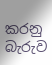කරනු බැරුව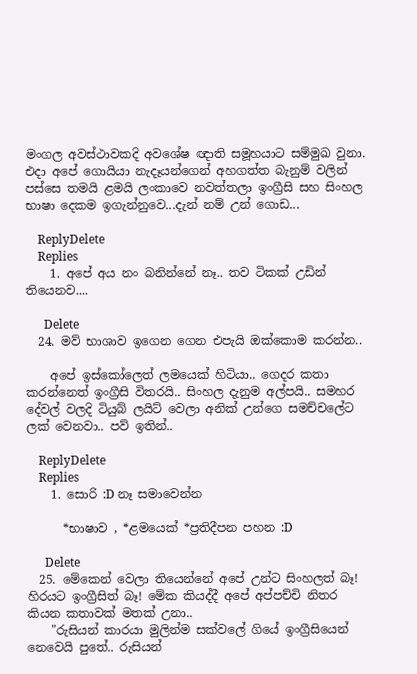මංගල අවස්ථාවකදි අවශේෂ ඥාති සමූහයාට සම්මුඛ වුනා. එදා අපේ ගොයියා නැදෑයන්ගෙන් අහගත්ත බැනුම් වලින් පස්සෙ තමයි ළමයි ලංකාවෙ නවත්තලා ඉංග්‍රීසි සහ සිංහල භාෂා දෙකම ඉගැන්නුවෙ...දැන් නම් උන් ගොඩ...

    ReplyDelete
    Replies
    1. අපේ අය නං බනින්නේ නෑ.. තව ටිකක් උඩින් තියෙනව....

      Delete
  24. මව් භාශාව ඉගෙන ගෙන එපැයි ඔක්කොම කරන්න..

    අපේ ඉස්කෝලෙත් ලමයෙක් හිටියා.. ගෙදර කතා කරන්නෙත් ඉංග්‍රීසි විතරයි.. සිංහල දැනුම අල්පයි.. සමහර දේවල් වලදි ටියුබ් ලයිට් වෙලා අනික් උන්ගෙ සමච්චලේට ලක් වෙනවා.. පව් ඉතින්..

    ReplyDelete
    Replies
    1. සොරි :D නෑ සමාවෙන්න

      *භාෂාව , *ළමයෙක් *ප්‍රතිදීපන පහන :D

      Delete
  25. මේකෙන් වෙලා තියෙන්නේ අපේ උන්ට සිංහලත් බෑ! හිරයට ඉංග්‍රීසිත් බෑ! මේක කියද්දී අපේ අප්පච්චි නිතර කියන කතාවක් මතක් උනා..
    "රුසියන් කාරයා මුලින්ම සක්වලේ ගියේ ඉංග්‍රීසියෙන් නෙවෙයි පුතේ.. රුසියන්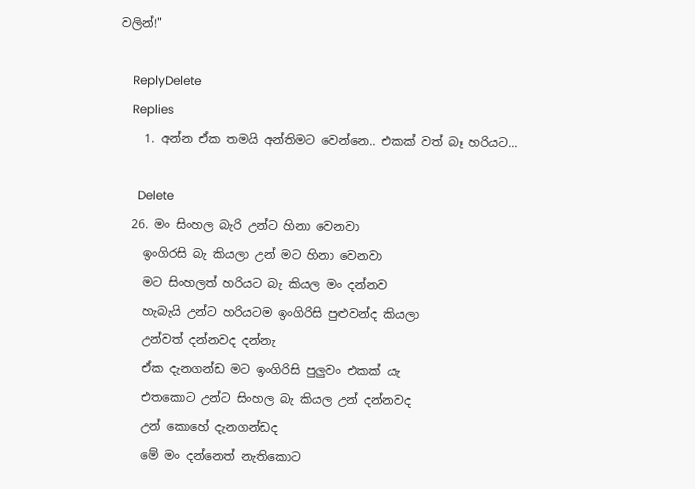වලින්!"

    ReplyDelete
    Replies
    1. අන්න ඒක තමයි අන්තිමට වෙන්නෙ.. එකක් වත් බෑ හරියට...

      Delete
  26. මං සිංහල බැරි උන්ට හිනා වෙනවා
    ඉංගිරසි බැ කියලා උන් මට හිනා වෙනවා
    මට සිංහලත් හරියට බැ කියල මං දන්නව
    හැබැයි උන්ට හරියටම ඉංගිරිසි පුළුවන්ද කියලා
    උන්වත් දන්නවද දන්නැ
    ඒක දැනගන්ඩ මට ඉංගිරිසි පුලුවං එකක් යැ
    එතකොට උන්ට සිංහල බැ කියල උන් දන්නවද
    උන් කොහේ දැනගන්ඩද
    මේ මං දන්නෙත් නැතිකොට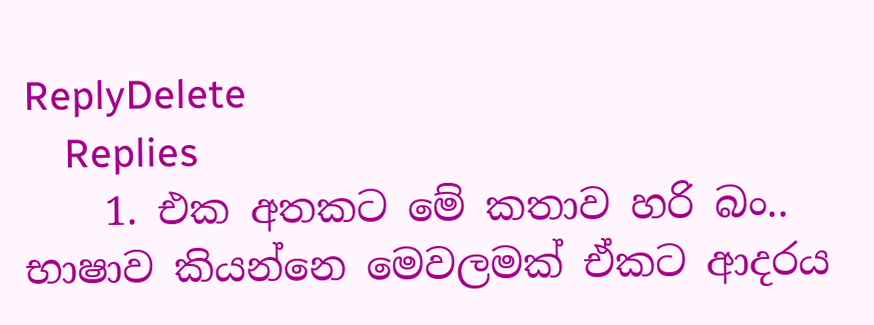ReplyDelete
    Replies
    1. එක අතකට මේ කතාව හරි බං.. භාෂාව කියන්නෙ මෙවලමක් ඒකට ආදරය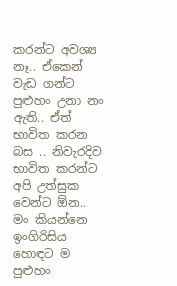කරන්ට අවශ්‍ය නෑ.. ඒකෙන් වැඩ ගන්ට පුළුහං උනා නං ඇති.. ඒත් භාවිත කරන බස .. නිවැරදිව භාවිත කරන්ට අපි උත්සුක වෙන්ට ඕන.. මං කියන්නෙ ඉංගිරිසිය හොඳට ම පුළුහං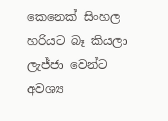කෙනෙක් සිංහල හරියට බෑ කියලා ලැජ්ජා වෙන්ට අවශ්‍ය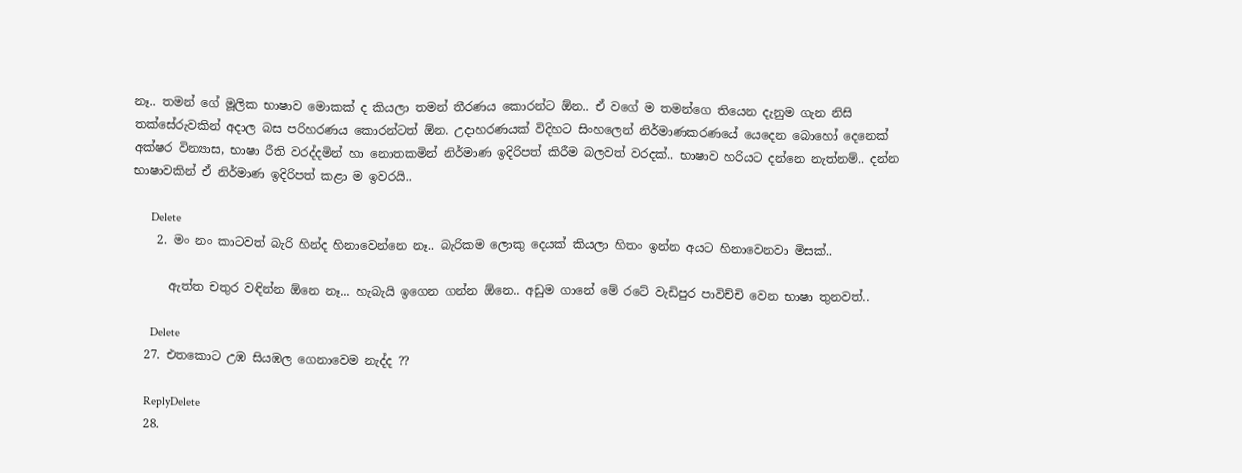නෑ.. තමන් ගේ මූලික භාෂාව මොකක් ද කියලා තමන් තීරණය කොරන්ට ඕන.. ඒ වගේ ම තමන්ගෙ තියෙන දැනුම ගැන නිසි තක්සේරුවකින් අදාල බස පරිහරණය කොරන්ටත් ඕන. උදාහරණයක් විදිහට සිංහලෙන් නිර්මාණකරණයේ යෙදෙන බොහෝ දෙනෙක් අක්ෂර වින්‍යාස, භාෂා රීති වරද්දමින් හා නොතකමින් නිර්මාණ ඉදිරිපත් කිරීම බලවත් වරදක්.. භාෂාව හරියට දන්නෙ නැත්නම්.. දන්න භාෂාවකින් ඒ නිර්මාණ ඉදිරිපත් කළා ම ඉවරයි..

      Delete
    2. මං නං කාටවත් බැරි හින්ද හිනාවෙන්නෙ නෑ.. බැරිකම ලොකු දෙයක් කියලා හිතං ඉන්න අයට හිනාවෙනවා මිසක්..

      ඇත්ත චතුර වඳින්න ඕනෙ නෑ... හැබැයි ඉගෙන ගන්න ඕනෙ.. අඩුම ගානේ මේ රටේ වැඩිපුර පාවිච්චි වෙන භාෂා තුනවත්..

      Delete
  27. එතකොට උඹ සියඹල ගෙනාවෙම නැද්ද ??

    ReplyDelete
  28.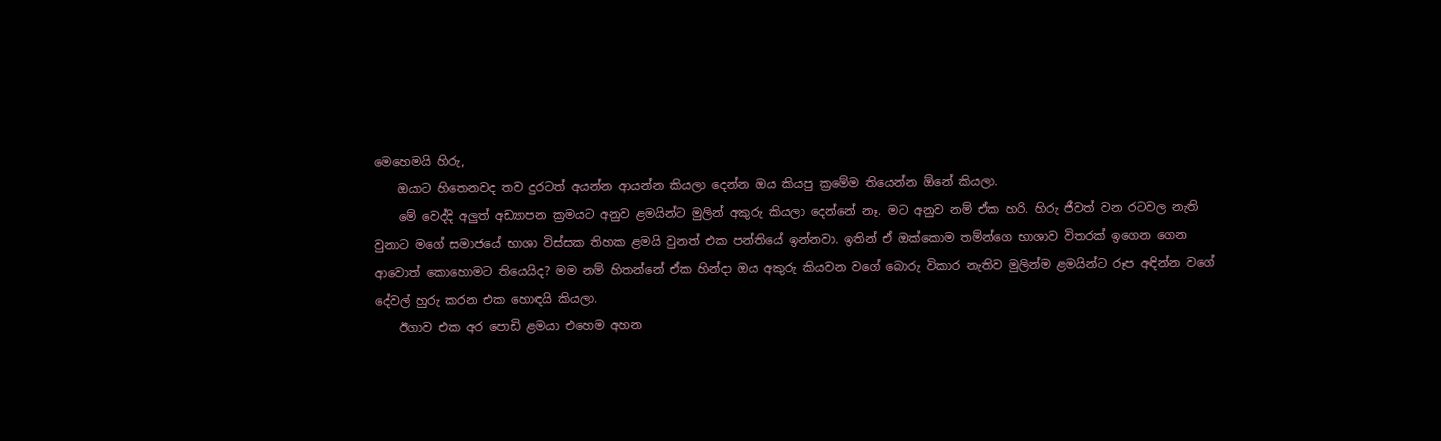මෙහෙමයි හිරු,
    ඔයාට හිතෙනවද තව දුරටත් අයන්න ආයන්න කියලා දෙන්න ඔය කියපු ක්‍රමේම තියෙන්න ඕනේ කියලා.
    මේ වෙද්දි අලුත් අඩ්‍යාපන ක්‍රමයට අනුව ළමයින්ට මුලින් අකුරු කියලා දෙන්නේ නෑ. මට අනුව නම් ඒක හරි. හිරු ජීවත් වන රටවල නැති වුනාට මගේ සමාජයේ භාශා විස්සක තිහක ළමයි වුනත් එක පන්තියේ ඉන්නවා. ඉතින් ඒ ඔක්කොම තම්න්ගෙ භාශාව විතරක් ඉගෙන ගෙන ආවොත් කොහොමට තියෙයිද? මම නම් හිතන්නේ ඒක හින්දා ඔය අකුරු කියවන වගේ බොරු විකාර නැතිව මුලින්ම ළමයින්ට රූප අඳින්න වගේ දේවල් හුරු කරන එක හොඳයි කියලා.
    ඊගාව එක අර පොඩි ළමයා එහෙම අහන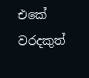එකේ වරදකුත්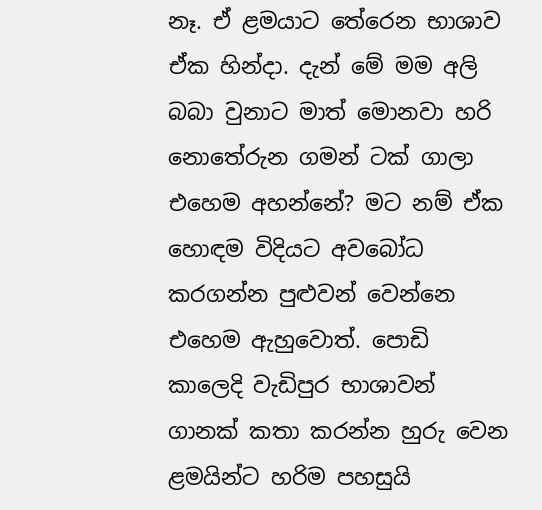නෑ. ඒ ළමයාට තේරෙන භාශාව ඒක හින්දා. දැන් මේ මම අලි බබා වුනාට මාත් මොනවා හරි නොතේරුන ගමන් ටක් ගාලා එහෙම අහන්නේ? මට නම් ඒක හොඳම විදියට අවබෝධ කරගන්න පුළුවන් වෙන්නෙ එහෙම ඇහුවොත්. පොඩි කාලෙදි වැඩිපුර භාශාවන් ගානක් කතා කරන්න හුරු වෙන ළමයින්ට හරිම පහසුයි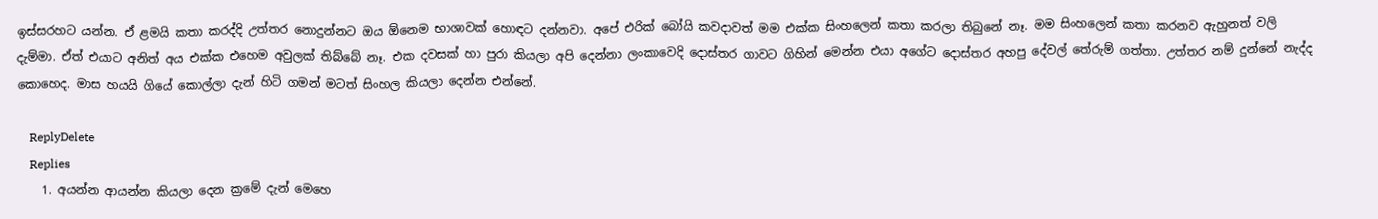ඉස්සරහට යන්න. ඒ ළමයි කතා කරද්දි උත්තර නොදුන්නට ඔය ඕනෙම භාශාවක් හොඳට දන්නවා. අපේ එරික් බෝයි කවදාවත් මම එක්ක සිංහලෙන් කතා කරලා තිබුනේ නෑ. මම සිංහලෙන් කතා කරනව ඇහුනත් වලි දැම්මා. ඒත් එයාට අනිත් අය එක්ක එහෙම අවුලක් තිබ්බේ නෑ. එක දවසක් හා පුරා කියලා අපි දෙන්නා ලංකාවෙදි දොස්තර ගාවට ගිහින් මෙන්න එයා අගේට දොස්තර අහපු දේවල් තේරුම් ගත්තා. උත්තර නම් දුන්නේ නැද්ද කොහෙද. මාස හයයි ගියේ කොල්ලා දැන් හිටි ගමන් මටත් සිංහල කියලා දෙන්න එන්නේ.

    ReplyDelete
    Replies
    1. අයන්න ආයන්න කියලා දෙන ක්‍රමේ දැන් මෙහෙ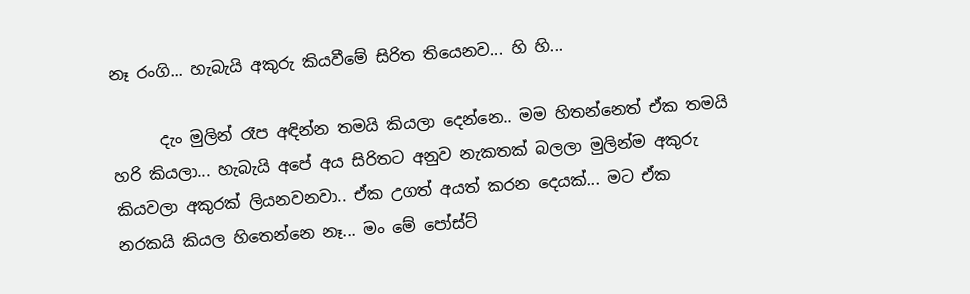නෑ රංගි... හැබැයි අකුරු කියවීමේ සිරිත තියෙනව... හි හි...

      දැං මුලින් රෑප අඳින්න තමයි කියලා දෙන්නෙ.. මම හිතන්නෙත් ඒක තමයි හරි කියලා... හැබැයි අපේ අය සිරිතට අනුව නැකතක් බලලා මුලින්ම අකුරු කියවලා අකුරක් ලියනවනවා.. ඒක උගත් අයත් කරන දෙයක්... මට ඒක නරකයි කියල හිතෙන්නෙ නෑ... මං මේ පෝස්ට්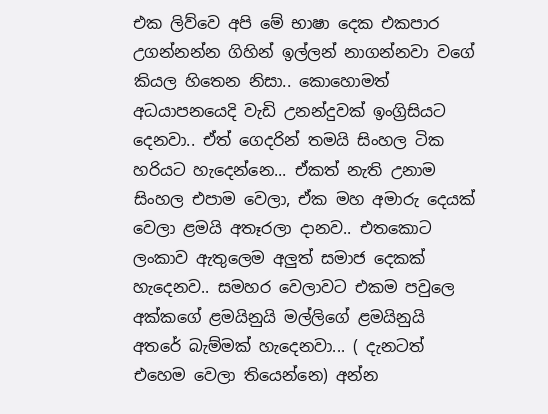එක ලිව්වෙ අපි මේ භාෂා දෙක එකපාර උගන්නන්න ගිහින් ඉල්ලන් නාගන්නවා වගේ කියල හිතෙන නිසා.. කොහොමත් අධයාපනයෙදි වැඩි උනන්දුවක් ඉංග්‍රිසියට දෙනවා.. ඒත් ගෙදරින් තමයි සිංහල ටික හරියට හැදෙන්නෙ... ඒකත් නැති උනාම සිංහල එපාම වෙලා, ඒක මහ අමාරු දෙයක් වෙලා ළමයි අතෑරලා දානව.. එතකොට ලංකාව ඇතුලෙම අලුත් සමාජ දෙකක් හැදෙනව.. සමහර වෙලාවට එකම පවුලෙ අක්කගේ ළමයිනුයි මල්ලිගේ ළමයිනුයි අතරේ බැම්මක් හැදෙනවා... ( දැනටත් එහෙම වෙලා තියෙන්නෙ) අන්න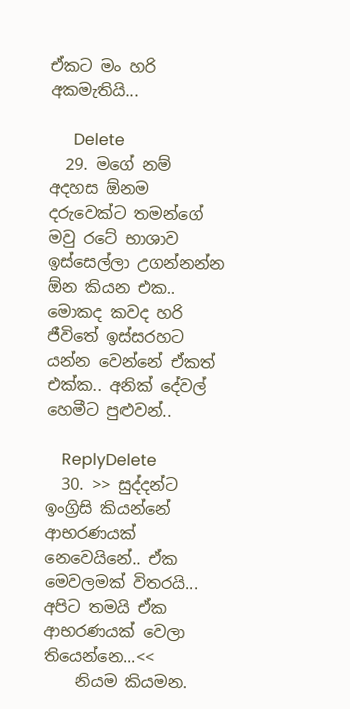ඒකට මං හරි අකමැතියි...

      Delete
  29. මගේ නම් අදහස ඕනම දරුවෙක්ට තමන්ගේ මවු රටේ භාශාව ඉස්සෙල්ලා උගන්නන්න ඕන කියන එක.. මොකද කවද හරි ජීවිතේ ඉස්සරහට යන්න වෙන්නේ ඒකත් එක්ක.. අනික් දේවල් හෙමීට පුළුවන්..

    ReplyDelete
  30. >> සුද්දන්ට ඉංග්‍රිසි කියන්නේ ආභරණයක් නෙවෙයිනේ.. ඒක මෙවලමක් විතරයි... අපිට තමයි ඒක ආභරණයක් වෙලා තියෙන්නෙ...<<
    නියම කියමන.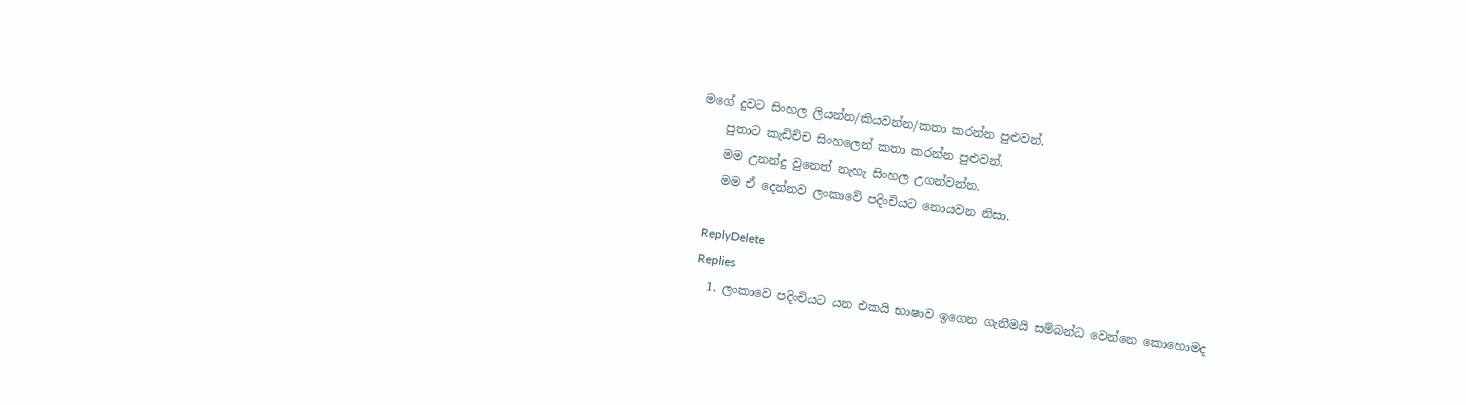මගේ දුවට සිංහල ලියන්න/කියවන්න/කතා කරන්න පුළුවන්.
    පුතාට කැඩිච්ච සිංහලෙන් කතා කරන්න පුළුවන්.
    මම උනන්දු වුනෙත් නැහැ සිංහල උගන්වන්න.
    මම ඒ දෙන්නව ලංකාවේ පදිංචියට නොයවන නිසා.

    ReplyDelete
    Replies
    1. ලංකාවෙ පදිංචියට යන එකයි භාෂාව ඉගෙන ගැනීමයි සම්බන්ධ වෙන්නෙ කොහොමද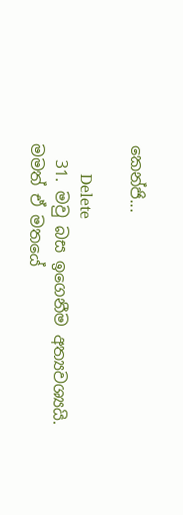කෙන්ජි...

      Delete
  31. මවු බස ඉගෙනීම අත්‍යවශ්‍යයි. මමත් ඒ මතයේ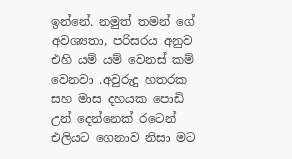ඉන්නේ. නමුත් තමන් ගේ අවශ්‍යතා, පරිසරය අනුව එහි යම් යම් වෙනස් කම් වෙනවා .අවුරුදු හතරක සහ මාස දහයක පොඩි උන් දෙන්නෙක් රටෙන් එලියට ගෙනාව නිසා මට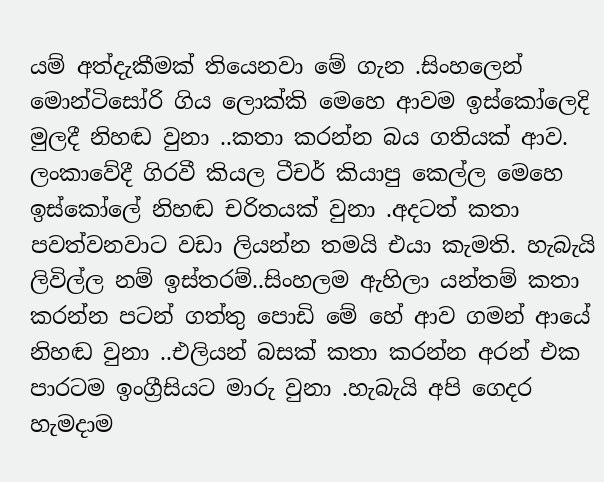යම් අත්දැකීමක් තියෙනවා මේ ගැන .සිංහලෙන් මොන්ටිසෝරි ගිය ලොක්කි මෙහෙ ආවම ඉස්කෝලෙදි මුලදී නිහඬ වුනා ..කතා කරන්න බය ගතියක් ආව. ලංකාවේදී ගිරවී කියල ටීචර් කියාපු කෙල්ල මෙහෙ ඉස්කෝලේ නිහඬ චරිතයක් වුනා .අදටත් කතා පවත්වනවාට වඩා ලියන්න තමයි එයා කැමති. හැබැයි ලිවිල්ල නම් ඉස්තරම්..සිංහලම ඇහිලා යන්තම් කතා කරන්න පටන් ගත්තු පොඩි මේ හේ ආව ගමන් ආයේ නිහඬ වුනා ..එලියන් බසක් කතා කරන්න අරන් එක පාරටම ඉංග්‍රීසියට මාරු වුනා .හැබැයි අපි ගෙදර හැමදාම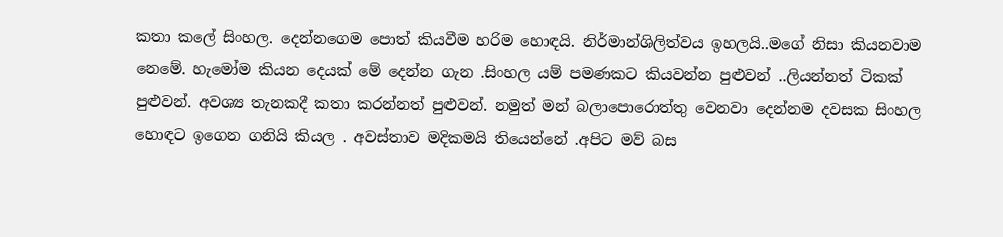කතා කලේ සිංහල. දෙන්නගෙම පොත් කියවීම හරිම හොඳයි. නිර්මාන්ශිලිත්වය ඉහලයි..මගේ නිසා කියනවාම නෙමේ. හැමෝම කියන දෙයක් මේ දෙන්න ගැන .සිංහල යම් පමණකට කියවන්න පුළුවන් ..ලියන්නත් ටිකක් පුළුවන්. අවශ්‍ය තැනකදී කතා කරන්නත් පුළුවන්. නමුත් මන් බලාපොරොත්තු වෙනවා දෙන්නම දවසක සිංහල හොඳට ඉගෙන ගනියි කියල . අවස්තාව මදිකමයි තියෙන්නේ .අපිට මව් බස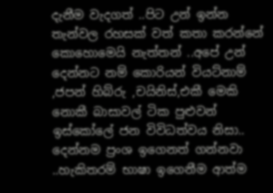දැනීම වැදගත් ..පිට උන් ඉන්න තැන්වල රහසක් වත් කතා කරන්නේ කොහොමෙයි නැත්තන් ..අපේ උන් දෙන්නට නම් කොරියන් වියට්නාම් ,ජපන් හිබ්රු ,චයිනිස්,එකී මෙකි නොකී බාසාවල් ටික පුළුවන් ඉස්කෝලේ ජන විවිධත්වය නිසා.. දෙන්නම ප්‍රංශ ඉගෙනත් ගන්නවා ..හැකිතරම් භාෂා ඉගෙනීම ආත්ම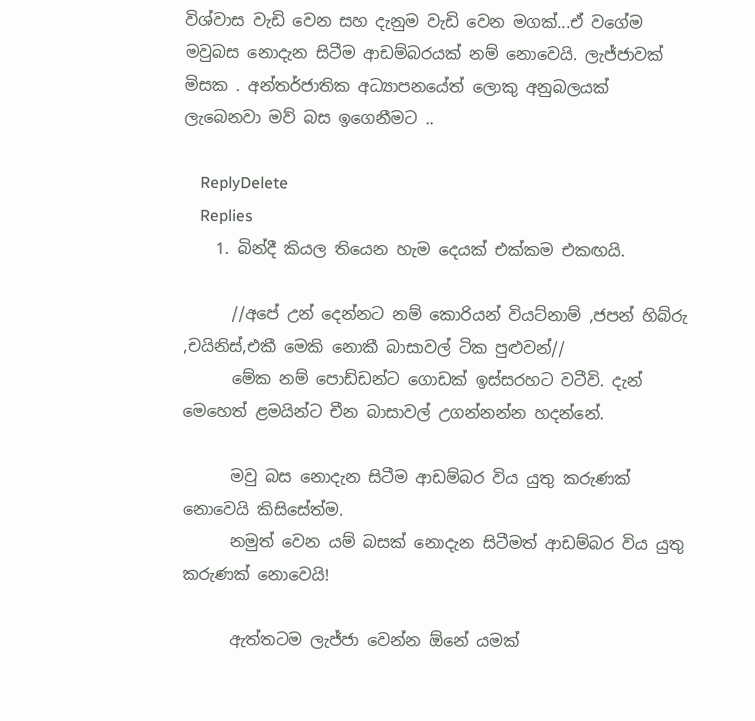විශ්වාස වැඩි වෙන සහ දැනුම වැඩි වෙන මගක්...ඒ වගේම මවුබස නොදැන සිටීම ආඩම්බරයක් නම් නොවෙයි. ලැජ්ජාවක් මිසක . අන්තර්ජාතික අධ්‍යාපනයේත් ලොකු අනුබලයක් ලැබෙනවා මව් බස ඉගෙනීමට ..

    ReplyDelete
    Replies
    1. බින්දී කියල තියෙන හැම දෙයක් එක්කම එකඟයි.

      //අපේ උන් දෙන්නට නම් කොරියන් වියට්නාම් ,ජපන් හිබ්රු ,චයිනිස්,එකී මෙකි නොකී බාසාවල් ටික පුළුවන්//
      මේක නම් පොඩ්ඩන්ට ගොඩක් ඉස්සරහට වටීවි. දැන් මෙහෙත් ළමයින්ට චීන බාසාවල් උගන්නන්න හදන්නේ.

      මවු බස නොදැන සිටීම ආඩම්බර විය යුතු කරුණක් නොවෙයි කිසිසේත්ම.
      නමුත් වෙන යම් බසක් නොදැන සිටීමත් ආඩම්බර විය යුතු කරුණක් නොවෙයි!

      ඇත්තටම ලැජ්ජා වෙන්න ඕනේ යමක්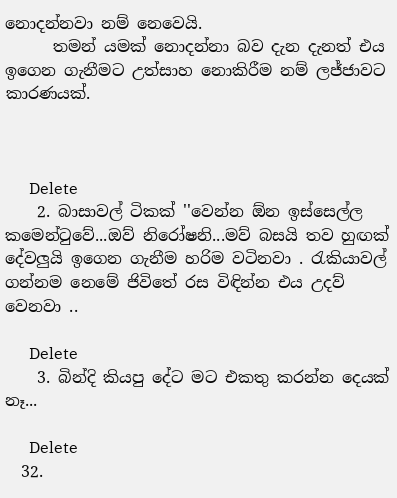නොදන්නවා නම් නෙවෙයි.
      තමන් යමක් නොදන්නා බව දැන දැනත් එය ඉගෙන ගැනීමට උත්සාහ නොකිරීම නම් ලජ්ජාවට කාරණයක්.



      Delete
    2. බාසාවල් ටිකක් ''වෙන්න ඕන ඉස්සෙල්ල කමෙන්ටුවේ...ඔව් නිරෝෂනි...මව් බසයි තව හුඟක් දේවලුයි ඉගෙන ගැනීම හරිම වටිනවා . රැකියාවල් ගන්නම නෙමේ ජිවිතේ රස විඳින්න එය උදව් වෙනවා ..

      Delete
    3. බින්දි කියපු දේට මට එකතු කරන්න දෙයක් නෑ...

      Delete
  32.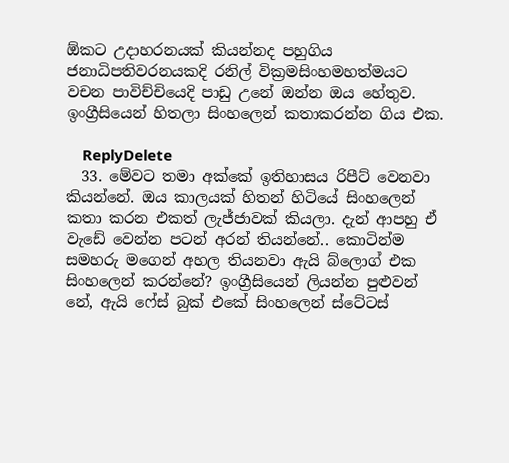ඕකට උදාහරනයක් කියන්නද පහුගිය ජනාධිපතිවරනයකදි රනිල් වික්‍රමසිංහමහත්මයට වචන පාවිච්චියෙදි පාඩු උනේ ඔන්න ඔය හේතුව. ඉංග්‍රීසියෙන් හිතලා සිංහලෙන් කතාකරන්න ගිය එක.

    ReplyDelete
  33. මේවට තමා අක්කේ ඉතිහාසය රිපීට් වෙනවා කියන්නේ. ඔය කාලයක් හිතන් හිටියේ සිංහලෙන් කතා කරන එකත් ලැජ්ජාවක් කියලා. දැන් ආපහු ඒ වැඩේ වෙන්න පටන් අරන් තියන්නේ.. කොටින්ම සමහරු මගෙන් අහල තියනවා ඇයි බ්ලොග් එක සිංහලෙන් කරන්නේ? ඉංග්‍රීසියෙන් ලියන්න පුළුවන් නේ, ඇයි ෆේස් බුක් එකේ සිංහලෙන් ස්ටේටස්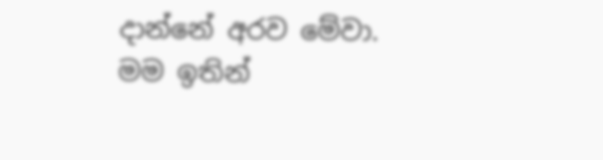දාන්නේ අරව මේවා. මම ඉතින්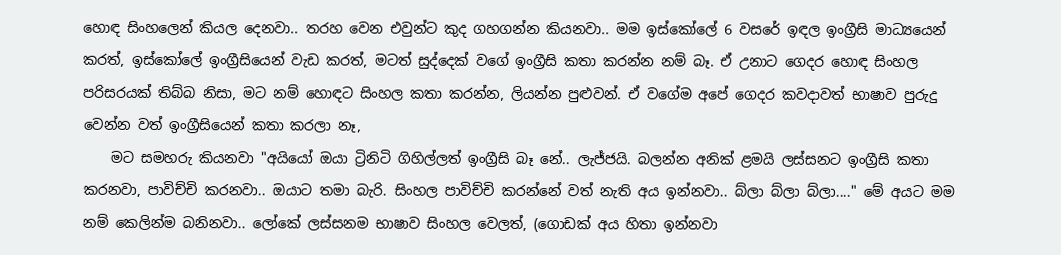හොඳ සිංහලෙන් කියල දෙනවා.. තරහ වෙන එවුන්ට කුද ගහගන්න කියනවා.. මම ඉස්කෝලේ 6 වසරේ ඉඳල ඉංග්‍රීසි මාධ්‍යයෙන් කරත්, ඉස්කෝලේ ඉංග්‍රීසියෙන් වැඩ කරත්, මටත් සුද්දෙක් වගේ ඉංග්‍රීසි කතා කරන්න නම් බෑ. ඒ උනාට ගෙදර හොඳ සිංහල පරිසරයක් තිබ්බ නිසා, මට නම් හොඳට සිංහල කතා කරන්න, ලියන්න පුළුවන්. ඒ වගේම අපේ ගෙදර කවදාවත් භාෂාව පුරුදු වෙන්න වත් ඉංග්‍රීසියෙන් කතා කරලා නෑ,
    මට සමහරු කියනවා "අයියෝ ඔයා ට්‍රිනිටි ගිහිල්ලත් ඉංග්‍රීසි බෑ නේ.. ලැජ්ජයි. බලන්න අනික් ළමයි ලස්සනට ඉංග්‍රීසි කතා කරනවා, පාවිච්චි කරනවා.. ඔයාට තමා බැරි. සිංහල පාවිච්චි කරන්නේ වත් නැති අය ඉන්නවා.. බ්ලා බ්ලා බ්ලා...." මේ අයට මම නම් කෙලින්ම බනිනවා.. ලෝකේ ලස්සනම භාෂාව සිංහල වෙලත්, (ගොඩක් අය හිතා ඉන්නවා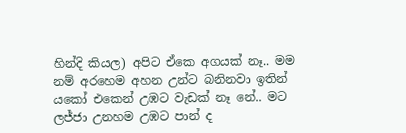හින්දි කියල) අපිට ඒකෙ අගයක් නෑ.. මම නම් අරහෙම අහන උන්ට බනිනවා ඉතින් යකෝ එකෙන් උඹට වැඩක් නෑ නේ.. මට ලජ්ජා උනහම උඹට පාන් ද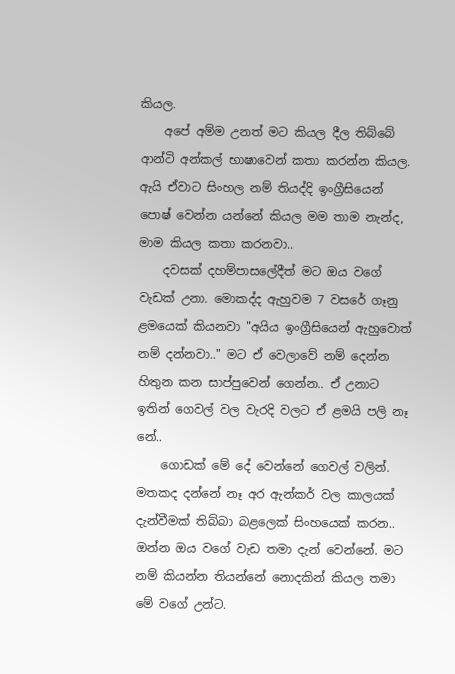කියල.
    අපේ අම්ම උනත් මට කියල දීල තිබ්බේ ආන්ටි අන්කල් භාෂාවෙන් කතා කරන්න කියල. ඇයි ඒවාට සිංහල නම් තියද්දි ඉංග්‍රීසියෙන් පොෂ් වෙන්න යන්නේ කියල මම තාම නැන්ද, මාම කියල කතා කරනවා..
    දවසක් දහම්පාසලේදීත් මට ඔය වගේ වැඩක් උනා. මොකද්ද ඇහුවම 7 වසරේ ගෑනු ළමයෙක් කියනවා "අයිය ඉංග්‍රීසියෙන් ඇහුවොත් නම් දන්නවා.." මට ඒ වෙලාවේ නම් දෙන්න හිතුන කන සාප්පුවෙන් ගෙන්න.. ඒ උනාට ඉතින් ගෙවල් වල වැරදි වලට ඒ ළමයි පලි නෑ නේ..
    ගොඩක් මේ දේ වෙන්නේ ගෙවල් වලින්. මතකද දන්නේ නෑ අර ඇන්කර් වල කාලයක් දැන්වීමක් තිබ්බා බළලෙක් සිංහයෙක් කරන.. ඔන්න ඔය වගේ වැඩ තමා දැන් වෙන්නේ. මට නම් කියන්න තියන්නේ නොදකින් කියල තමා මේ වගේ උන්ට.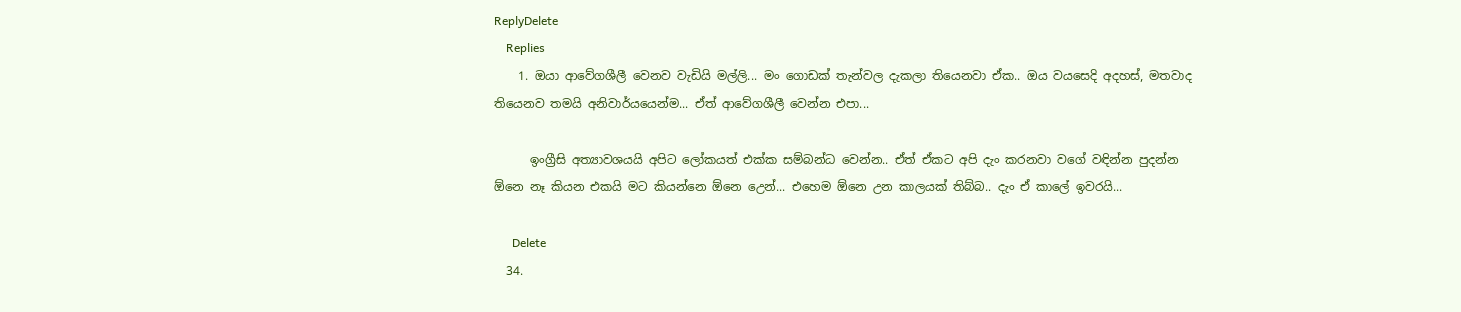ReplyDelete
    Replies
    1. ඔයා ආවේගශීලී වෙනව වැඩියි මල්ලි... මං ගොඩක් තැන්වල දැකලා තියෙනවා ඒක.. ඔය වයසෙදි අදහස්, මතවාද තියෙනව තමයි අනිවාර්යයෙන්ම... ඒත් ආවේගශීලී වෙන්න එපා...

      ඉංග්‍රීසි අත්‍යාවශයයි අපිට ලෝකයත් එක්ක සම්බන්ධ වෙන්න.. ඒත් ඒකට අපි දැං කරනවා වගේ වඳින්න පුදන්න ඕනෙ නෑ කියන එකයි මට කියන්නෙ ඕනෙ උ‌ෙන්... එහෙම ඕනෙ උන කාලයක් තිබ්බ.. දැං ඒ කාලේ ඉවරයි...

      Delete
  34.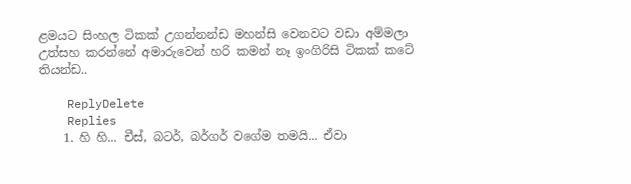ළමයට සිංහල ටිකක් උගන්නන්ඩ මහන්සි වෙනවට වඩා අම්මලා උත්සහ කරන්නේ අමාරුවෙන් හරි කමන් නෑ ඉංගිරිසි ටිකක් කටේ තියන්ඩ..

    ReplyDelete
    Replies
    1. හි හි... චීස්, බටර්, බර්ගර් වගේම තමයි... ඒවා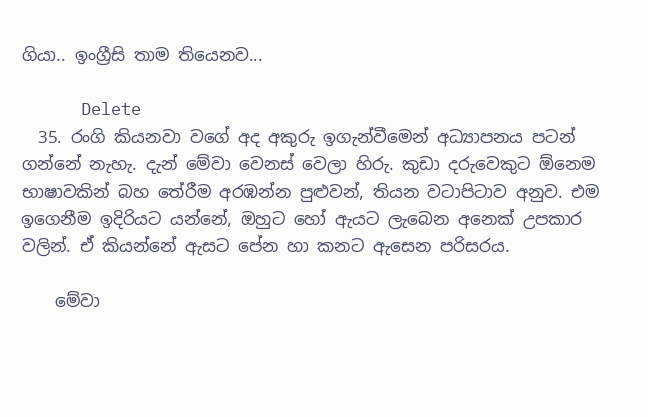ගියා.. ඉංග්‍රීසි තාම තියෙනව...

      Delete
  35. රංගි කියනවා වගේ අද අකුරු ඉගැන්වීමෙන් අධ්‍යාපනය පටන් ගන්නේ නැහැ. දැන් මේවා වෙනස් වෙලා හිරු. කුඩා දරුවෙකුට ඕනෙම භාෂාවකින් බහ තේරීම අරඹන්න පුළුවන්, තියන වටාපිටාව අනුව. එම ඉගෙනීම ඉදිරියට යන්නේ, ඔහුට හෝ ඇයට ලැබෙන අනෙක් උපකාර වලින්. ඒ කියන්නේ ඇසට පේන හා කනට ඇසෙන පරිසරය.

    මේවා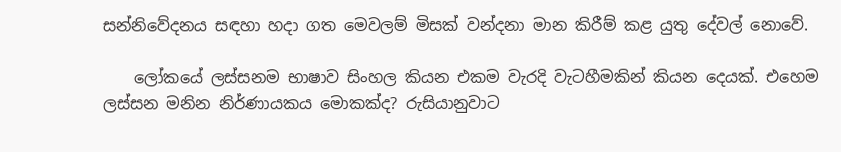සන්නිවේදනය සඳහා හදා ගත මෙවලම් මිසක් වන්දනා මාන කිරීම් කළ යුතු දේවල් නොවේ.

    ලෝකයේ ලස්සනම භාෂාව සිංහල කියන එකම වැරදි වැටහීමකින් කියන දෙයක්. එහෙම ලස්සන මනින නිර්ණායකය මොකක්ද? රුසියානුවාට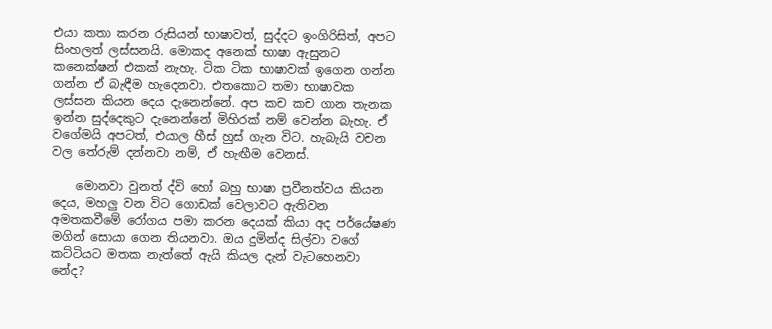එයා කතා කරන රුසියන් භාෂාවත්, සුද්දට ඉංගිරිසිත්, අපට සිංහලත් ලස්සනයි. මොකද අනෙක් භාෂා ඇසුනට කනෙක්ෂන් එකක් නැහැ. ටික ටික භාෂාවක් ඉගෙන ගන්න ගන්න ඒ බැඳීම හැදෙනවා. එතකොට තමා භාෂාවක ලස්සන කියන දෙය දැනෙන්නේ. අප කච කච ගාන තැනක ඉන්න සුද්දෙකුට දැනෙන්නේ මිහිරක් නම් වෙන්න බැහැ. ඒ වගේමයි අපටත්, එයාල හීස් හුස් ගැන විට. හැබැයි වචන වල තේරුම් දන්නවා නම්, ඒ හැඟීම වෙනස්.

    මොනවා වුනත් ද්වි හෝ බහු භාෂා ප්‍රවීනත්වය කියන දෙය, මහලු වන විට ගොඩක් වෙලාවට ඇතිවන අමතකවීමේ රෝගය පමා කරන දෙයක් කියා අද පර්යේෂණ මගින් සොයා ගෙන තියනවා. ඔය දුමින්ද සිල්වා වගේ කට්ටියට මතක නැත්තේ ඇයි කියල දැන් වැටහෙනවා නේද?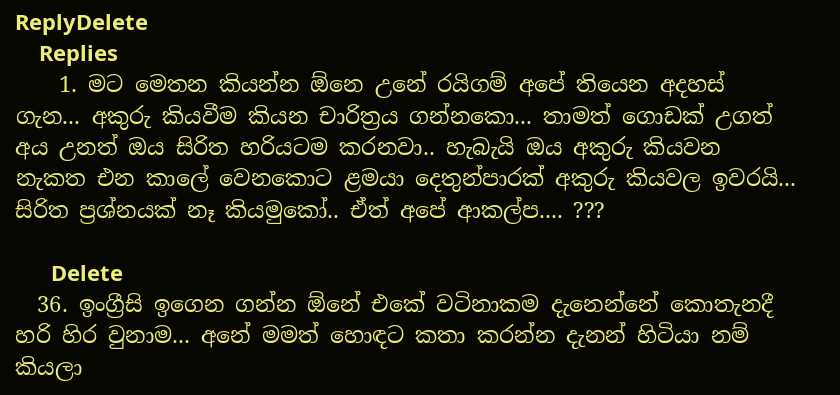ReplyDelete
    Replies
    1. මට මෙතන කියන්න ඕනෙ උනේ රයිගම් අපේ තියෙන අදහස් ගැන... අකුරු කියවීම කියන චාරිත්‍රය ගන්නකො... තාමත් ගොඩක් උගත් අය උනත් ඔය සිරිත හරියටම කරනවා.. හැබැයි ඔය අකුරු කියවන නැකත එන කාලේ වෙනකොට ළමයා දෙතුන්පාරක් අකුරු කියවල ඉවරයි... සිරිත ප්‍රශ්නයක් නෑ කියමුකෝ.. ඒත් අපේ ආකල්ප.... ???

      Delete
  36. ඉංග්‍රීසි ඉගෙන ගන්න ඕනේ එකේ වටිනාකම දැනෙන්නේ කොතැනදී හරි හිර වුනාම... අනේ මමත් හොඳට කතා කරන්න දැනන් හිටියා නම් කියලා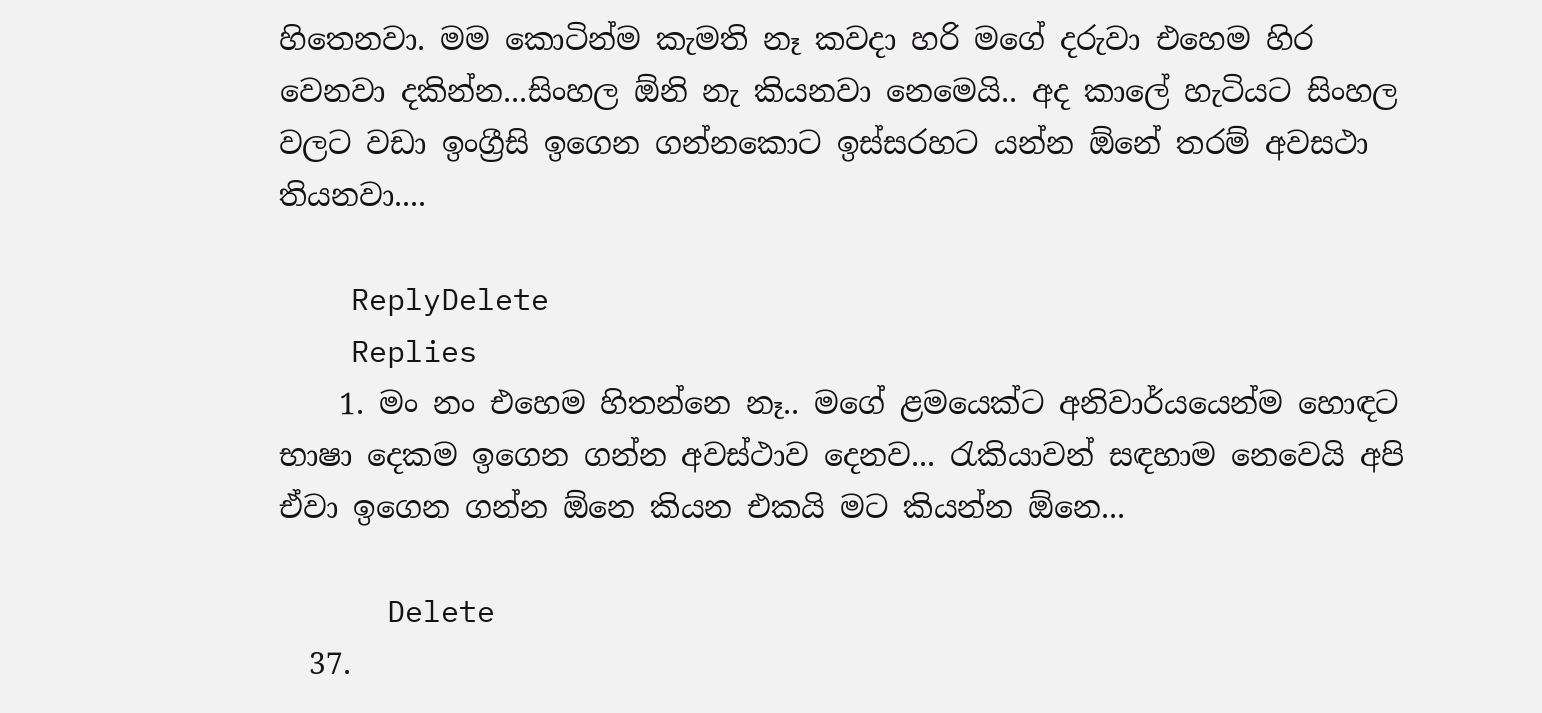හිතෙනවා. මම කොටින්ම කැමති නෑ කවදා හරි මගේ දරුවා එහෙම හිර වෙනවා දකින්න...සිංහල ඕනි නැ කියනවා නෙමෙයි.. අද කාලේ හැටියට සිංහල වලට වඩා ඉංග්‍රීසි ඉගෙන ගන්නකොට ඉස්සරහට යන්න ඕනේ තරම් අවසථා තියනවා....

    ReplyDelete
    Replies
    1. මං නං එහෙම හිතන්නෙ නෑ.. මගේ ළමයෙක්ට අනිවාර්යයෙන්ම හොඳට භාෂා දෙකම ඉගෙන ගන්න අවස්ථාව දෙනව... රැකියාවන් සඳහාම නෙවෙයි අපි ඒවා ඉගෙන ගන්න ඕනෙ කියන එකයි මට කියන්න ඕනෙ...

      Delete
  37.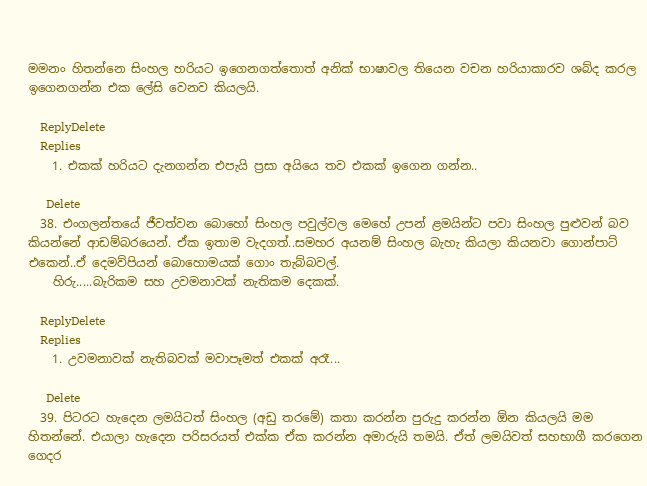මමනං හිතන්නෙ සිංහල හරියට ඉගෙනගත්තොත් අනික් භාෂාවල තියෙන වචන හරියාකාරව ශබ්ද කරල ඉගෙනගන්න එක ලේසි වෙනව කියලයි.

    ReplyDelete
    Replies
    1. එකක් හරියට දැනගන්න එපැයි ප්‍රසා අයියෙ තව එකක් ඉගෙන ගන්න..

      Delete
  38. එංගලන්තයේ ජීවත්වන බොහෝ සිංහල පවුල්වල මෙහේ උපන් ළමයින්ට පවා සිංහල පුළුවන් බව කියන්නේ ආඩම්බරයෙන්. ඒක ඉතාම වැදගත්..සමහර අයනම් සිංහල බැහැ කියලා කියනවා ගොන්පාට් එකෙන්..ඒ දෙමව්පියන් බොහොමයක් ගොං තැබ්බවල්.
    හිරු.....බැරිකම සහ උවමනාවක් නැතිකම දෙකක්.

    ReplyDelete
    Replies
    1. උවමනාවක් නැතිබවක් මවාපෑමත් එකක් අරෑ...

      Delete
  39. පිටරට හැදෙන ලමයිටත් සිංහල (අඩු තරමේ) කතා කරන්න පුරුදු කරන්න ඕන කියලයි මම හිතන්නේ. එයාලා හැදෙන පරිසරයත් එක්ක ඒක කරන්න අමාරුයි තමයි. ඒත් ලමයිවත් සහභාගී කරගෙන ගෙදර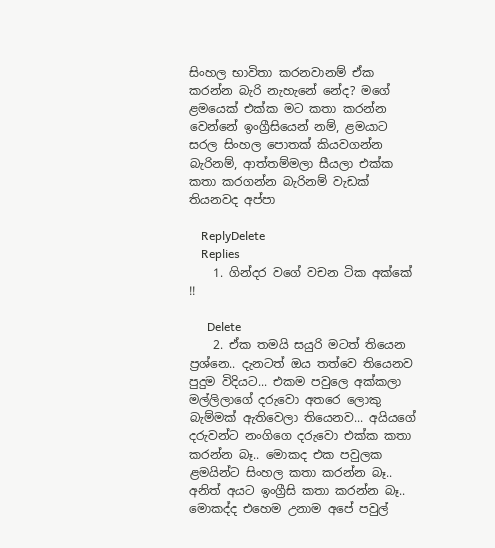සිංහල භාවිතා කරනවානම් ඒක කරන්න බැරි නැහැනේ නේද? මගේ ළමයෙක් එක්ක මට කතා කරන්න වෙන්නේ ඉංග්‍රීසියෙන් නම්, ළමයාට සරල සිංහල පොතක් කියවගන්න බැරිනම්, ආත්තම්මලා සීයලා එක්ක කතා කරගන්න බැරිනම් වැඩක් තියනවද අප්පා

    ReplyDelete
    Replies
    1. ගින්දර වගේ වචන ටික අක්කේ !!

      Delete
    2. ඒක තමයි සයුරි මටත් තියෙන ප්‍රශ්නෙ.. දැනටත් ඔය තත්වෙ තියෙනව පුදුම විදියට... එකම පවුලෙ අක්කලා මල්ලිලාගේ දරුවො අතරෙ ලොකු බැම්මක් ඇතිවෙලා තියෙනව... අයියගේ දරුවන්ට නංගිගෙ දරුවො එක්ක කතා කරන්න බෑ.. මොකද එක පවුලක ළමයින්ට සිංහල කතා කරන්න බෑ.. අනිත් අයට ඉංග්‍රීසි කතා කරන්න බෑ.. මොකද්ද එහෙම උනාම අපේ පවුල්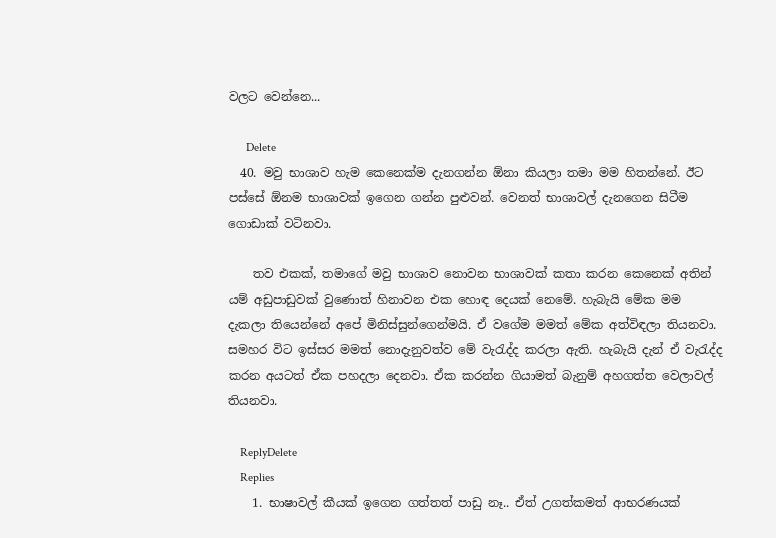වලට වෙන්නෙ...

      Delete
  40. මවු භාශාව හැම කෙනෙක්ම දැනගන්න ඕනා කියලා තමා මම හිතන්නේ. ඊට පස්සේ ඕනම භාශාවක් ඉගෙන ගන්න පුළුවන්. වෙනත් භාශාවල් දැනගෙන සිටීම ගොඩාක් වටිනවා.

    තව එකක්, තමාගේ මවු භාශාව නොවන භාශාවක් කතා කරන කෙනෙක් අතින් යම් අඩුපාඩුවක් වුණොත් හිනාවන එක හොඳ දෙයක් නෙමේ. හැබැයි මේක මම දැකලා තියෙන්නේ අපේ මිනිස්සුන්ගෙන්මයි. ඒ වගේම මමත් මේක අත්විඳලා තියනවා. සමහර විට ඉස්සර මමත් නොදැනුවත්ව මේ වැරැද්ද කරලා ඇති. හැබැයි දැන් ඒ වැරැද්ද කරන අයටත් ඒක පහදලා දෙනවා. ඒක කරන්න ගියාමත් බැනුම් අහගත්ත වෙලාවල් තියනවා.

    ReplyDelete
    Replies
    1. භාෂාවල් කීයක් ඉගෙන ගත්තත් පාඩු නෑ.. ඒත් උගත්කමත් ආභරණයක්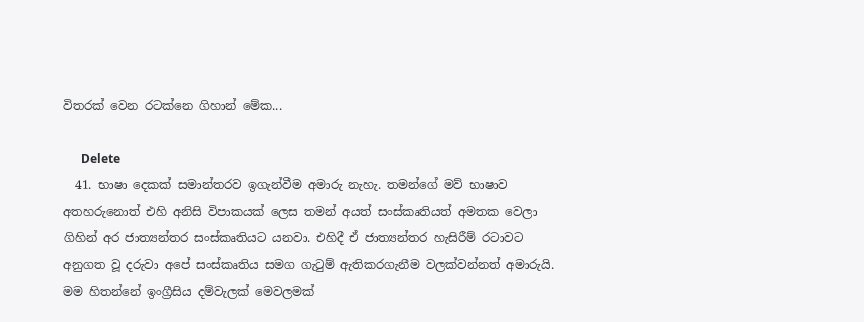විතරක් වෙන රටක්නෙ ගිහාන් මේක...

      Delete
  41. භාෂා දෙකක් සමාන්තරව ඉගැන්වීම අමාරු නැහැ. තමන්ගේ මව් භාෂාව අතහරුනොත් එහි අනිසි විපාකයක් ලෙස තමන් අයත් සංස්කෘතියත් අමතක වෙලා ගිහින් අර ජාත්‍යන්තර සංස්කෘතියට යනවා. එහිදී ඒ ජාත්‍යන්තර හැසිරීම් රටාවට අනුගත වූ දරුවා අපේ සංස්කෘතිය සමග ගැටුම් ඇතිකරගැනීම වලක්වන්නත් අමාරුයි. මම හිතන්නේ ඉංග්‍රීසිය දම්වැලක් මෙවලමක්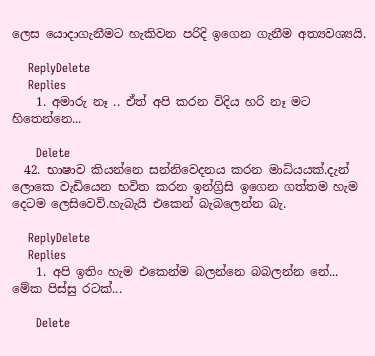ලෙස යොදාගැනීමට හැකිවන පරිදි ඉගෙන ගැනීම අත්‍යවශ්‍යයි.

    ReplyDelete
    Replies
    1. අමාරු නෑ .. ඒත් අපි කරන විදිය හරි නෑ මට හිතෙන්නෙ...

      Delete
  42. භාෂාව කියන්නෙ සන්නිවෙදනය කරන මාධ්යයක්.දැන් ලොකෙ වැඩියෙන භවිත කරන ඉන්ග්‍රිසි ඉගෙන ගත්තම හැම දෙටම ලෙසිවෙවි.හැබැයි එකෙන් බැබලෙන්න බැ.

    ReplyDelete
    Replies
    1. අපි ඉතිං හැම එකෙන්ම බලන්නෙ බබලන්න නේ... මේක පිස්සු රටක්...

      Delete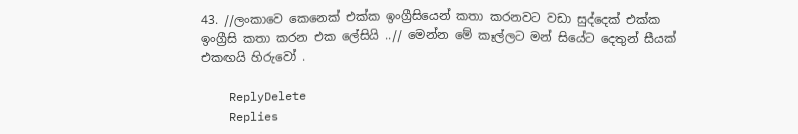43. //ලංකාවෙ කෙනෙක් එක්ක ඉංග්‍රීසියෙන් කතා කරනවට වඩා සුද්දෙක් එක්ක ඉංග්‍රීසි කතා කරන එක ලේසියි ..// මෙන්න මේ කෑල්ලට මන් සියේට දෙතුන් සීයක් එකඟයි හිරුවෝ .

    ReplyDelete
    Replies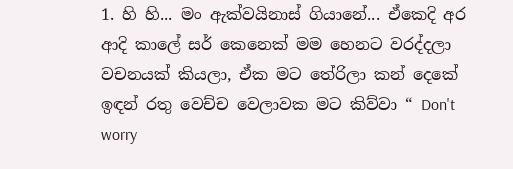1. හි හි... මං ඇක්වයිනාස් ගියානේ... ඒකෙදි අර ආදි කාලේ සර් කෙනෙක් මම හෙනට වරද්දලා වචනයක් කියලා, ඒක මට ‌තේරිලා කන් දෙකේ ඉඳන් රතු වෙච්ච වෙලාවක මට කිව්වා “ Don't worry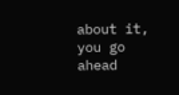about it, you go ahead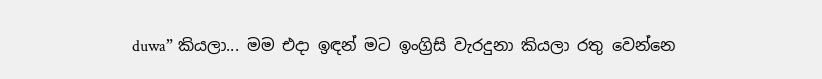duwa” කියලා... මම එදා ඉඳන් මට ඉංග්‍රිසි වැරදුනා කියලා රතු වෙන්නෙ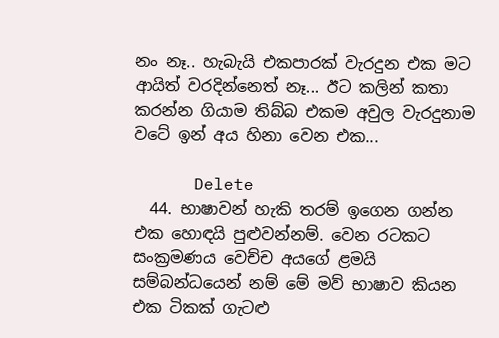නං නෑ.. හැබැයි එකපාරක් වැරදුන එක මට ආයිත් වරදින්නෙත් නෑ... ඊට කලින් කතා කරන්න ගියාම තිබ්බ එකම අවුල වැරදුනාම වටේ ඉන් අය හිනා වෙන එක...

      Delete
  44. භාෂාවන් හැකි තරම් ඉගෙන ගන්න එක හොඳයි පුළුවන්නම්. වෙන රටකට සංක්‍රමණය වෙච්ච අයගේ ළමයි සම්බන්ධයෙන් නම් මේ මව් භාෂාව කියන එක ටිකක් ගැටළු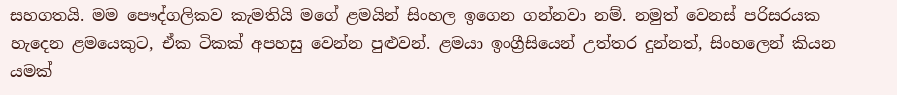සහගතයි. මම පෞද්ගලිකව කැමතියි මගේ ළමයින් සිංහල ඉගෙන ගන්නවා නම්. නමුත් වෙනස් පරිසරයක හැදෙන ළමයෙකුට, ඒක ටිකක් අපහසු වෙන්න පුළුවන්. ළමයා ඉංග්‍රීසියෙන් උත්තර දුන්නත්, සිංහලෙන් කියන යමක්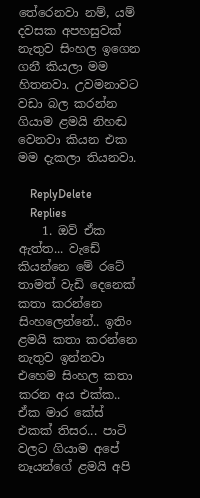තේරෙනවා නම්, යම් දවසක අපහසුවක් නැතුව සිංහල ඉගෙන ගනී කියලා මම හිතනවා. උවමනාවට වඩා බල කරන්න ගියාම ළමයි නිහඬ වෙනවා කියන එක මම දැකලා තියනවා.

    ReplyDelete
    Replies
    1. ඔව් ඒක ඇත්ත... වැඩේ කියන්නෙ මේ රටේ තාමත් වැඩි දෙනෙක් කතා කරන්නෙ සිංහලෙන්නේ.. ඉතිං ළමයි කතා කරන්නෙ නැතුව ඉන්නවා එහෙම සිංහල කතා කරන අය එක්ක.. ඒක මාර කේස් එකක් තිසර... පාටි වලට ගියාම අපේ නෑයන්ගේ ළමයි අපි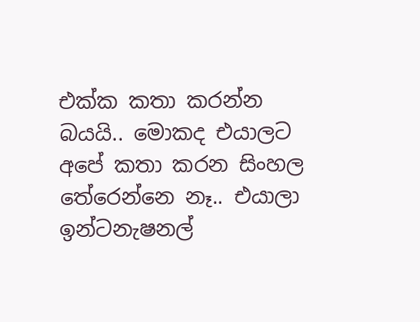එක්ක කතා කරන්න බයයි.. මොකද එයාලට අපේ කතා කරන සිංහල තේරෙන්නෙ නෑ.. එයාලා ඉන්ටනැෂනල්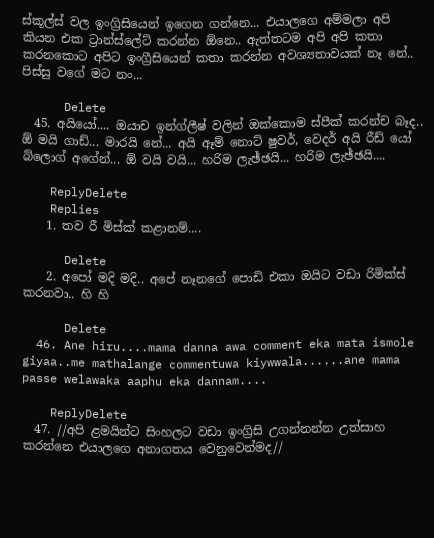ස්කූල්ස් වල ඉංග්‍රිසියෙන් ඉගෙන ගන්නෙ... එයාලගෙ අම්මලා අපි කියන එක ට්‍රාන්ස්ලේට් කරන්න ඕනෙ.. ඇත්තටම අපි අපි කතා කරනකොට අපිට ඉංග්‍රීසියෙන් කතා කරන්න අවශ්‍යතාවයක් නෑ නේ.. පිස්සු වගේ මට නං...

      Delete
  45. අයියෝ.... ඔයාච ඉන්ග්ලීෂ් වලින් ඔක්කොම ස්පීක් කරන්ච බෑද.. ඕ මයි ගාඩ්... මාරයි නේ... අයි ඈම් නොට් ෂුවර්, වෙදර් අයි රීඩ් යෝ බ්ලොග් අගේන්... ඕ වයි වයි... හරිම ලැඡ්ඡයි... හරිම ලැඡ්ඡයි....

    ReplyDelete
    Replies
    1. තව රී මිස්ක් කළානම්....

      Delete
    2. අපෝ මදි මදි.. අපේ නෑනගේ පොඩි එකා ඔයිට වඩා රිමික්ස් කරනවා.. හි හි

      Delete
  46. Ane hiru....mama danna awa comment eka mata ismole giyaa..me mathalange commentuwa kiywwala......ane mama passe welawaka aaphu eka dannam....

    ReplyDelete
  47. //අපි ළමයින්ට සිංහලට වඩා ඉංග්‍රිසි උගන්නන්න උත්සාහ කරන්නෙ එයාලගෙ අනාගතය වෙනුවෙන්මද//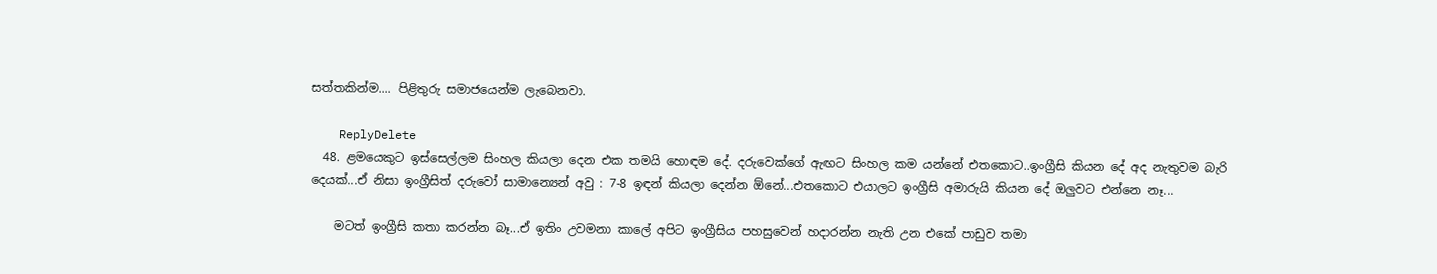සත්තකින්ම.... පිළිතුරු සමාජයෙන්ම ලැබෙනවා.

    ReplyDelete
  48. ළමයෙකුට ඉස්සෙල්ලම සිංහල කියලා දෙන එක තමයි හොඳම දේ. දරුවෙක්ගේ ඇඟට සිංහල කම යන්නේ එතකොට..ඉංග්‍රීසි කියන දේ අද නැතුවම බැරි දෙයක්...ඒ නිසා ඉංග්‍රීසිත් දරුවෝ සාමාන්‍යෙන් අවු : 7-8 ඉඳන් කියලා දෙන්න ඕනේ...එතකොට එයාලට ඉංග්‍රීසි අමාරුයි කියන දේ ඔලුවට එන්නෙ නෑ...

    මටත් ඉංග්‍රීසි කතා කරන්න බෑ...ඒ ඉතිං උවමනා කාලේ අපිට ඉංග්‍රීසිය පහසුවෙන් හදාරන්න නැති උන එකේ පාඩුව තමා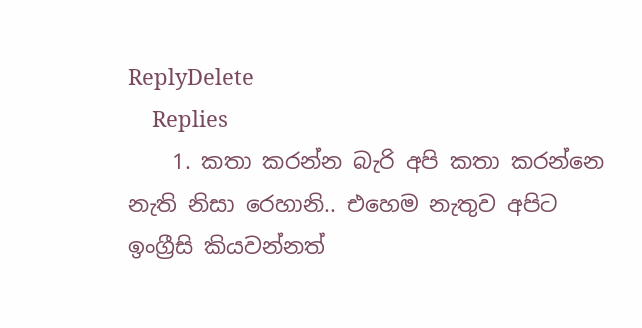ReplyDelete
    Replies
    1. කතා කරන්න බැරි අපි කතා කරන්නෙ නැති නිසා රෙහානි.. එහෙම නැතුව අපිට ඉංග්‍රීසි කියවන්නත්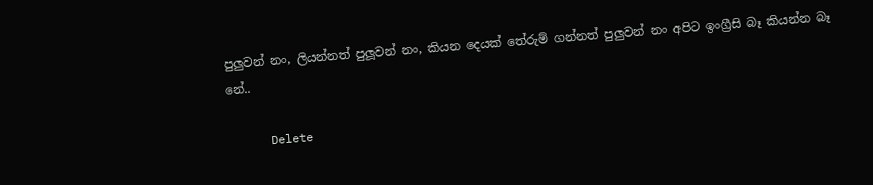පුලුවන් නං, ලියන්නත් පුලූවන් නං, කියන දෙයක් තේරුම් ගන්නත් පුලුවන් නං අපිට ඉංග්‍රීසි බෑ කියන්න බෑ නේ..

      Delete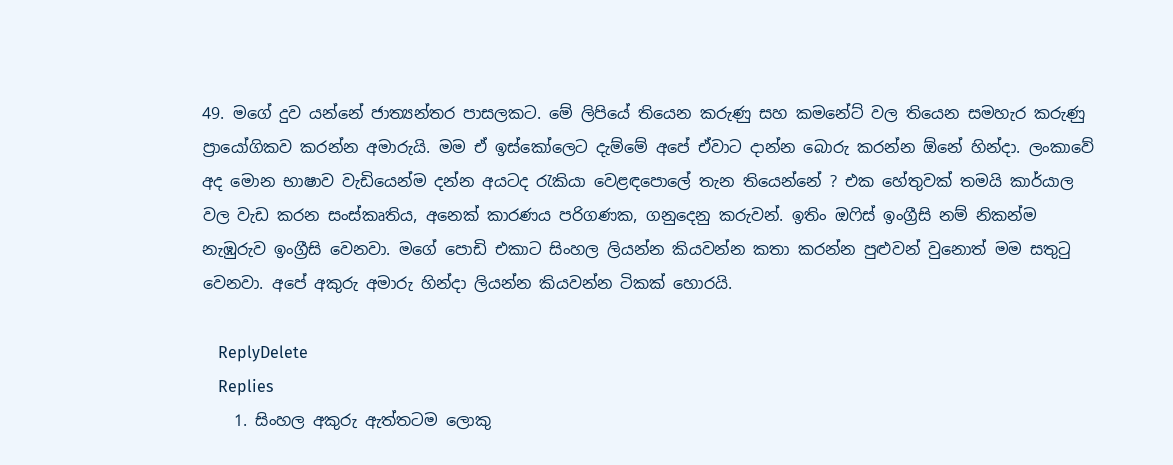49. මගේ දුව යන්නේ ජාත්‍යන්තර පාසලකට. මේ ලිපියේ තියෙන කරුණු සහ කමනේට් වල තියෙන සමහැර කරුණු ප්‍රායෝගිකව කරන්න අමාරුයි. මම ඒ ඉස්කෝලෙට දැම්මේ අපේ ඒවාට දාන්න බොරු කරන්න ඕනේ හින්දා. ලංකාවේ අද මොන භාෂාව වැඩියෙන්ම දන්න අයටද රැකියා වෙළඳපොලේ තැන තියෙන්නේ ? එක හේතුවක් තමයි කාර්යාල වල වැඩ කරන සංස්කෘතිය, අනෙක් කාරණය පරිගණක, ගනුදෙනු කරුවන්. ඉතිං ඔෆිස් ඉංග්‍රීසි නම් නිකන්ම නැඹුරුව ඉංග්‍රීසි වෙනවා. මගේ පොඩි එකාට සිංහල ලියන්න කියවන්න කතා කරන්න පුළුවන් වුනොත් මම සතුටු වෙනවා. අපේ අකුරු අමාරු හින්දා ලියන්න කියවන්න ටිකක් හොරයි.

    ReplyDelete
    Replies
    1. සිංහල අකුරු ඇත්තටම ලොකු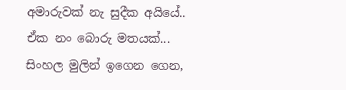අමාරුවක් නැ සුදීක අයියේ.. ඒක නං ‌බොරු මතයක්... සිංහල මුලින් ඉගෙන ගෙන,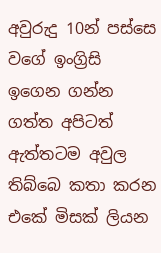අවුරුදු 10න් පස්සෙ වගේ ඉංග්‍රිසි ඉගෙන ගන්න ගත්ත අපිටත් ඇත්තටම අවුල තිබ්බෙ කතා කරන එකේ මිසක් ලියන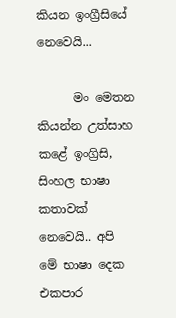කියන ඉංග්‍රීසියේ නෙවෙයි...

      මං මෙතන කියන්න උත්සාහ කළේ ඉංග්‍රිසි, සිංහල භාෂා කතාවක් නෙවෙයි.. අපි මේ භාෂා දෙක එකපාර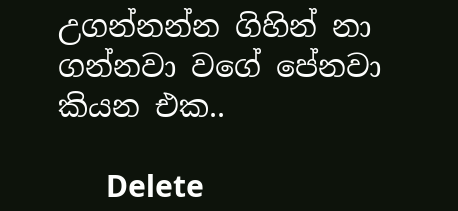උගන්නන්න ගිහින් නා ගන්නවා වගේ පේනවා කියන එක..

      Delete